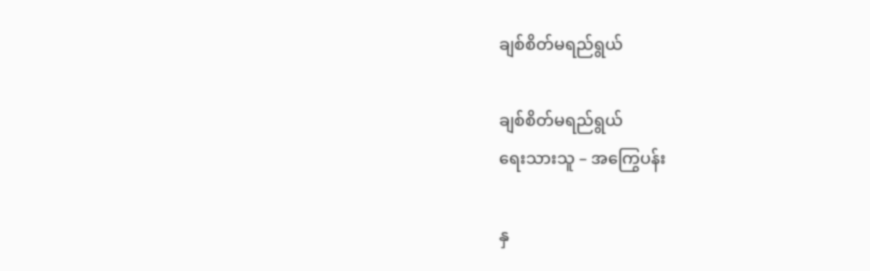ချစ်စိတ်မရည်ရွယ်

ချစ်စိတ်မရည်ရွယ်
ရေးသားသူ – အကြွေပန်း

နှ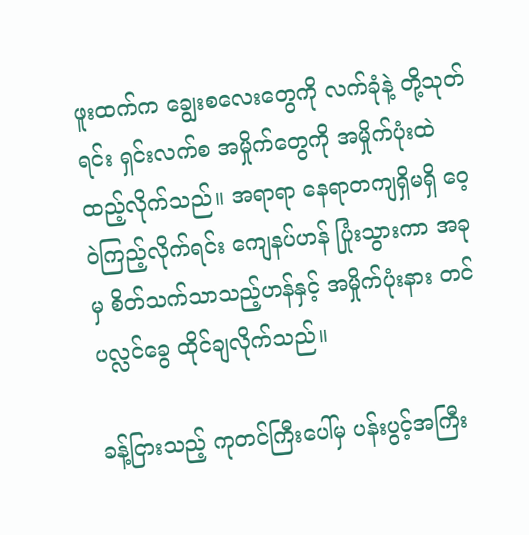ဖူးထက်က ချွေးစလေးတွေကို လက်ခုံနဲ့ တို့သုတ်ရင်း ရှင်းလက်စ အမှိုက်တွေကို အမှိုက်ပုံးထဲ ထည့်လိုက်သည်။ အရာရာ နေရာတကျရှိမရှိ ဝေ့ဝဲကြည့်လိုက်ရင်း ကျေနပ်ဟန် ပြုံးသွားကာ အခုမှ စိတ်သက်သာသည့်ဟန်နှင့် အမှိုက်ပုံးနား တင်ပလ္လင်ခွေ ထိုင်ချလိုက်သည်။

ခန့်ငြားသည့် ကုတင်ကြီးပေါ်မှ ပန်းပွင့်အကြီး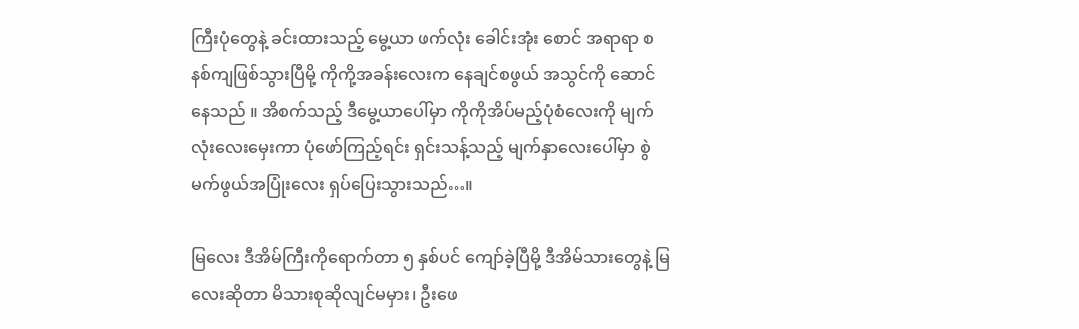ကြီးပုံတွေနဲ့ ခင်းထားသည့် မွေ့ယာ ဖက်လုံး ခေါင်းအုံး စောင် အရာရာ စနစ်ကျဖြစ်သွားပြီမို့ ကိုကို့အခန်းလေးက နေချင်စဖွယ် အသွင်ကို ဆောင်နေသည် ။ အိစက်သည့် ဒီမွေ့ယာပေါ်မှာ ကိုကိုအိပ်မည့်ပုံစံလေးကို မျက်လုံးလေးမှေးကာ ပုံဖော်ကြည့်ရင်း ရှင်းသန့်သည့် မျက်နှာလေးပေါ်မှာ စွဲမက်ဖွယ်အပြုံးလေး ရှပ်ပြေးသွားသည်…။

မြလေး ဒီအိမ်ကြီးကိုရောက်တာ ၅ နှစ်ပင် ကျော်ခဲ့ပြီမို့ ဒီအိမ်သားတွေနဲ့ မြလေးဆိုတာ မိသားစုဆိုလျင်မမှား၊ ဦးဖေ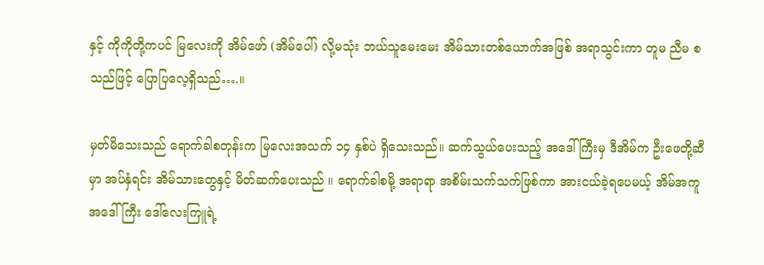နှင့် ကိုကိုတို့ကပင် မြလေးကို အိမ်ဖော် (အိမ်ပေါ်) လို့မသုံး ဘယ်သူမေးမေး အိမ်သားတစ်ယောက်အဖြစ် အရာသွင်းကာ တူမ ညီမ စသည်ဖြင့် ပြောပြလေ့ရှိသည်….။

မှတ်မိသေးသည် ရောက်ခါစတုန်းက မြလေးအသက် ၁၄ နှစ်ပဲ ရှိသေးသည်။ ဆက်သွယ်ပေးသည့် အဒေါ်ကြီးမှ ဒီအိမ်က ဦးဖေတို့ဆီမှာ အပ်နှံရင်း အိမ်သားတွေနှင့် မိတ်ဆက်ပေးသည် ။ ရောက်ခါစမို့ အရာရာ အစိမ်းသက်သက်ဖြစ်ကာ အားငယ်ခဲ့ရပေမယ့် အိမ်အကူ အဒေါ်ကြီး ဒေါ်လေးကြူရဲ့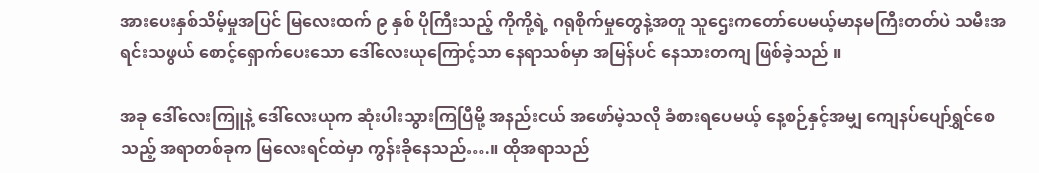အားပေးနှစ်သိမ့်မှုအပြင် မြလေးထက် ၉ နှစ် ပိုကြီးသည့် ကိုကို့ရဲ့ ဂရုစိုက်မှုတွေနဲ့အတူ သူဌေးကတော်ပေမယ့်မာနမကြီးတတ်ပဲ သမီးအရင်းသဖွယ် စောင့်ရှောက်ပေးသော ဒေါ်လေးယုကြောင့်သာ နေရာသစ်မှာ အမြန်ပင် နေသားတကျ ဖြစ်ခဲ့သည် ။

အခု ဒေါ်လေးကြူနဲ့ ဒေါ်လေးယုက ဆုံးပါးသွားကြပြီမို့ အနည်းငယ် အဖော်မဲ့သလို ခံစားရပေမယ့် နေ့စဉ်နှင့်အမျှ ကျေနပ်ပျော်ရွှင်စေသည့် အရာတစ်ခုက မြလေးရင်ထဲမှာ ကွန်းခိုနေသည်….။ ထိုအရာသည်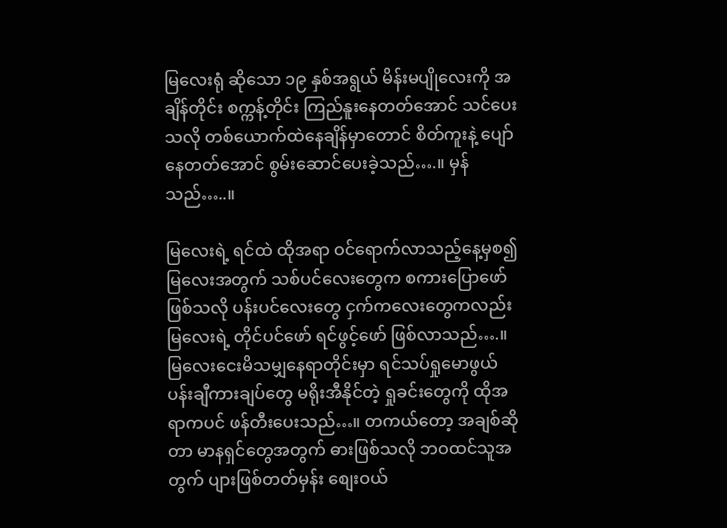မြလေးရုံ ဆိုသော ၁၉ နှစ်အရွယ် မိန်းမပျိုလေးကို အချိန်တိုင်း စက္ကန့်တိုင်း ကြည်နူးနေတတ်အောင် သင်ပေးသလို တစ်ယောက်ထဲနေချိန်မှာတောင် စိတ်ကူးနဲ့ ပျော်နေတတ်အောင် စွမ်းဆောင်ပေးခဲ့သည်….။ မှန်သည်…..။

မြလေးရဲ့ ရင်ထဲ ထိုအရာ ဝင်ရောက်လာသည့်နေ့မှစ၍ မြလေးအတွက် သစ်ပင်လေးတွေက စကားပြောဖော် ဖြစ်သလို ပန်းပင်လေးတွေ ငှက်ကလေးတွေကလည်း မြလေးရဲ့ တိုင်ပင်ဖော် ရင်ဖွင့်ဖော် ဖြစ်လာသည်….။ မြလေးငေးမိသမျှနေရာတိုင်းမှာ ရင်သပ်ရှုမောဖွယ် ပန်းချီကားချပ်တွေ မရိုးအီနိုင်တဲ့ ရှုခင်းတွေကို ထိုအရာကပင် ဖန်တီးပေးသည်…။ တကယ်တော့ အချစ်ဆိုတာ မာနရှင်တွေအတွက် ဓားဖြစ်သလို ဘဝထင်သူအတွက် ပျားဖြစ်တတ်မှန်း စျေးဝယ်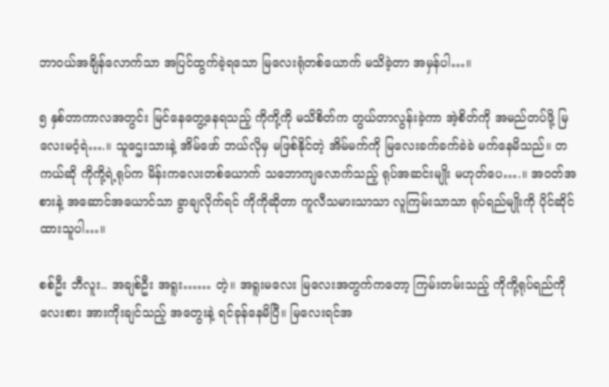ဘာဝယ်အချိန်လောက်သာ အပြင်ထွက်ခဲ့ရသော မြလေးရုံတစ်ယောက် မသိခဲ့တာ အမှန်ပါ…။

၅ နှစ်တာကာလအတွင်း မြင်နေတွေ့နေရသည့် ကိုကို့ကို မသိစိတ်က တွယ်တာလွန်းခဲ့ကာ အဲ့စိတ်ကို အမည်တပ်ဖို့ မြလေးမဝံ့ရဲ….။ သူဌေးသားနဲ့ အိမ်ဖော် ဘယ်လိုမှ မဖြစ်နိုင်တဲ့ အိမ်မက်ကို မြလေးခက်ခက်ခဲခဲ မက်နေမိသည်။ တကယ်ဆို ကိုကို့ရဲ့ရုပ်က မိန်းကလေးတစ်ယောက် သဘောကျလောက်သည့် ရုပ်အဆင်းမျိုး မဟုတ်ပေ….။ အဝတ်အစားနဲ့ အဆောင်အယောင်သာ ခွာချလိုက်ရင် ကိုကိုဆိုတာ ကူလီသမားသာသာ လူကြမ်းသာသာ ရုပ်ရည်မျိုးကို ပိုင်ဆိုင်ထားသူပါ…။

စစ်ဦး ဘီလူး.. အချစ်ဦး အရူး…… တဲ့။ အရူးမလေး မြလေးအတွက်ကတော့ ကြမ်းတမ်းသည့် ကိုကို့ရုပ်ရည်ကို လေးစား အားကိုးချင်သည့် အတွေးနဲ့ ရင်ခုန်နေမိပြီ။ မြလေးရင်အ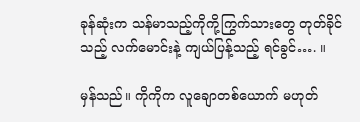ခုန်ဆုံးက သန်မာသည့်ကိုကို့ကြွက်သားတွေ တုတ်ခိုင်သည့် လက်မောင်းနဲ့ ကျယ်ပြန့်သည့် ရင်ခွင်…. ။

မှန်သည်။ ကိုကိုက လူချောတစ်ယောက် မဟုတ်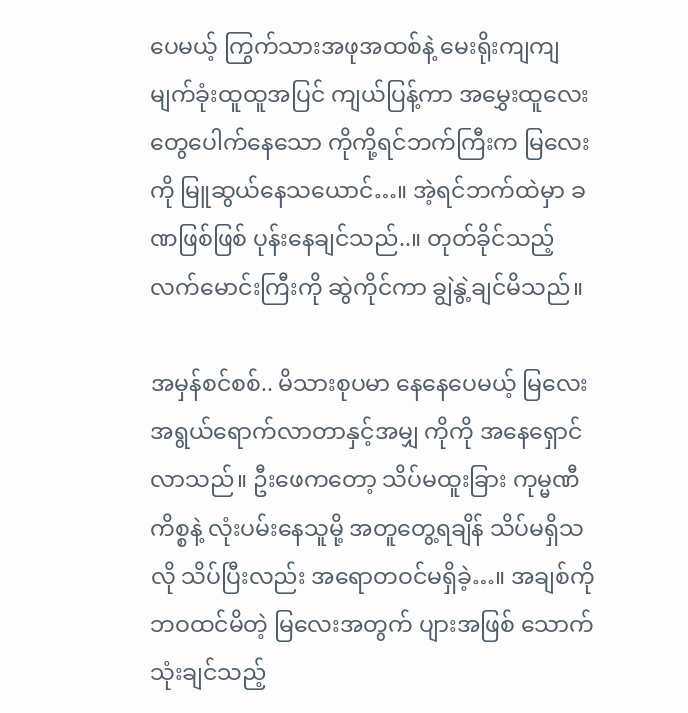ပေမယ့် ကြွက်သားအဖုအထစ်နဲ့ မေးရိုးကျကျ မျက်ခုံးထူထူအပြင် ကျယ်ပြန့်ကာ အမွှေးထူလေးတွေပေါက်နေသော ကိုကို့ရင်ဘက်ကြီးက မြလေးကို မြူဆွယ်နေသယောင်…။ အဲ့ရင်ဘက်ထဲမှာ ခဏဖြစ်ဖြစ် ပုန်းနေချင်သည်..။ တုတ်ခိုင်သည့်လက်မောင်းကြီးကို ဆွဲကိုင်ကာ ချွဲနွဲ့ချင်မိသည်။

အမှန်စင်စစ်.. မိသားစုပမာ နေနေပေမယ့် မြလေး အရွယ်ရောက်လာတာနှင့်အမျှ ကိုကို အနေရှောင်လာသည်။ ဦးဖေကတော့ သိပ်မထူးခြား ကုမ္မဏီကိစ္စနဲ့ လုံးပမ်းနေသူမို့ အတူတွေ့ရချိန် သိပ်မရှိသလို သိပ်ပြီးလည်း အရောတဝင်မရှိခဲ့…။ အချစ်ကို ဘဝထင်မိတဲ့ မြလေးအတွက် ပျားအဖြစ် သောက်သုံးချင်သည့်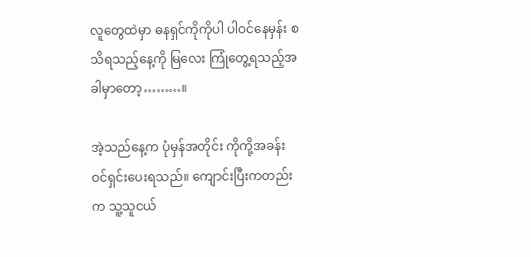လူတွေထဲမှာ ဓနရှင်ကိုကိုပါ ပါဝင်နေမှန်း စသိရသည့်နေ့ကို မြလေး ကြုံတွေ့ရသည့်အခါမှာတော့………။

အဲ့သည်နေ့က ပုံမှန်အတိုင်း ကိုကို့အခန်း ဝင်ရှင်းပေးရသည်။ ကျောင်းပြီးကတည်းက သူ့သူငယ်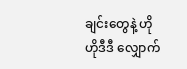ချင်းတွေနဲ့ ဟိုဟိုဒီဒီ လျှောက်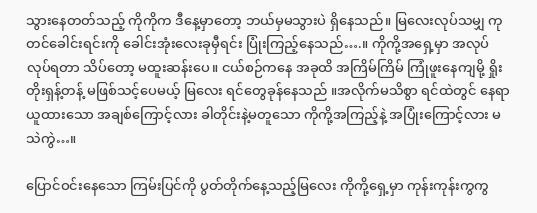သွားနေတတ်သည့် ကိုကိုက ဒီနေ့မှာတော့ ဘယ်မှမသွားပဲ ရှိနေသည်။ မြလေးလုပ်သမျှ ကုတင်ခေါင်းရင်းကို ခေါင်းအုံးလေးခုမှီရင်း ပြုံးကြည့်နေသည်….။ ကိုကို့အရှေ့မှာ အလုပ်လုပ်ရတာ သိပ်တော့ မထူးဆန်းပေ။ ငယ်စဉ်ကနေ အခုထိ အကြိမ်ကြိမ် ကြုံဖူးနေကျမို့ ရှိုးတိုးရှန့်တန့် မဖြစ်သင့်ပေမယ့် မြလေး ရင်တွေခုန်နေသည် ။အလိုက်မသိစွာ ရင်ထဲတွင် နေရာယူထားသော အချစ်ကြောင့်လား ခါတိုင်းနဲ့မတူသော ကိုကို့အကြည့်နဲ့ အပြုံးကြောင့်လား မသဲကွဲ…။

ပြောင်ဝင်းနေသော ကြမ်းပြင်ကို ပွတ်တိုက်နေ့သည့်မြလေး ကိုကို့ရှေ့မှာ ကုန်းကုန်းကွကွ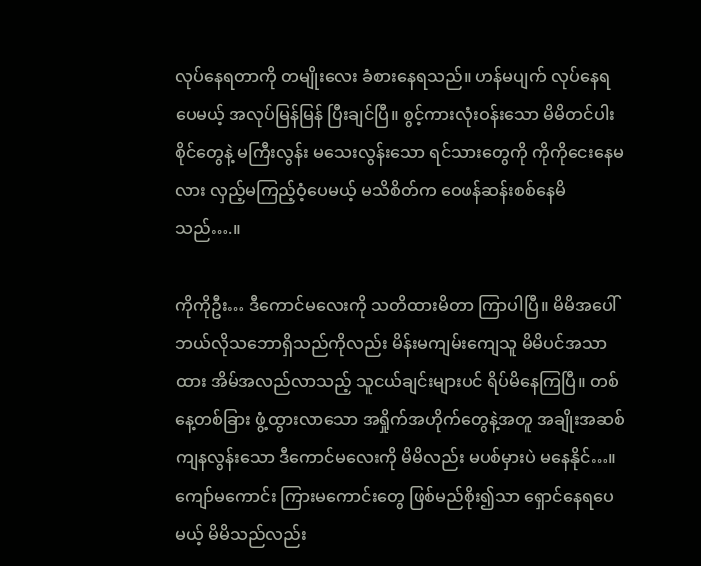လုပ်နေရတာကို တမျိုးလေး ခံစားနေရသည်။ ဟန်မပျက် လုပ်နေရပေမယ့် အလုပ်မြန်မြန် ပြီးချင်ပြီ။ စွင့်ကားလုံးဝန်းသော မိမိတင်ပါးစိုင်တွေနဲ့ မကြီးလွန်း မသေးလွန်းသော ရင်သားတွေကို ကိုကိုငေးနေမလား လှည့်မကြည့်ဝံ့ပေမယ့် မသိစိတ်က ဝေဖန်ဆန်းစစ်နေမိသည်….။

ကိုကိုဦး… ဒီကောင်မလေးကို သတိထားမိတာ ကြာပါပြီ။ မိမိအပေါ် ဘယ်လိုသဘောရှိသည်ကိုလည်း မိန်းမကျမ်းကျေသူ မိမိပင်အသာထား အိမ်အလည်လာသည့် သူငယ်ချင်းများပင် ရိပ်မိနေကြပြီ။ တစ်နေ့တစ်ခြား ဖွံ့ထွားလာသော အရှိုက်အဟိုက်တွေနဲ့အတူ အချိုးအဆစ်ကျနလွန်းသော ဒီကောင်မလေးကို မိမိလည်း မပစ်မှားပဲ မနေနိုင်…။ ကျော်မကောင်း ကြားမကောင်းတွေ ဖြစ်မည်စိုး၍သာ ရှောင်နေရပေမယ့် မိမိသည်လည်း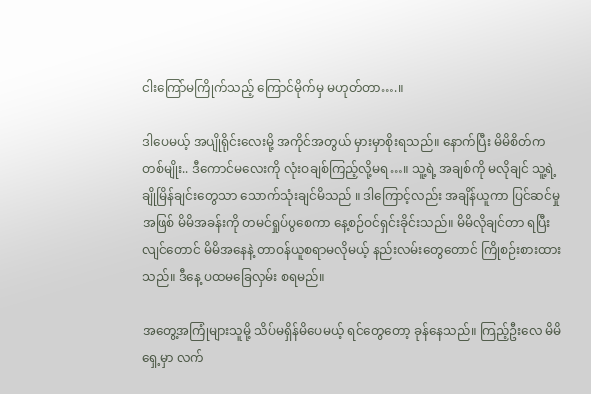ငါးကြော်မကြိုက်သည့် ကြောင်မိုက်မှ မဟုတ်တာ….။

ဒါပေမယ့် အပျိုရိုင်းလေးမို့ အကိုင်အတွယ် မှားမှာစိုးရသည်။ နောက်ပြီး မိမိစိတ်က တစ်မျိုး.. ဒီကောင်မလေးကို လုံးဝချစ်ကြည့်လို့မရ…။ သူ့ရဲ့ အချစ်ကို မလိုချင် သူ့ရဲ့ ချိုမြိန်ချင်းတွေသာ သောက်သုံးချင်မိသည် ။ ဒါကြောင့်လည်း အချိန်ယူကာ ပြင်ဆင်မှုအဖြစ် မိမိအခန်းကို တမင်ရှုပ်ပွစေကာ နေ့စဉ်ဝင်ရှင်းခိုင်းသည်။ မိမိလိုချင်တာ ရပြီးလျင်တောင် မိမိအနေနဲ့ တာဝန်ယူစရာမလိုမယ့် နည်းလမ်းတွေတောင် ကြိုစဉ်းစားထားသည်။ ဒီနေ့ ပထမခြေလှမ်း စရမည်။

အတွေ့အကြုံများသူမို့ သိပ်မရှိန်မိပေမယ့် ရင်တွေတော့ ခုန်နေသည်။ ကြည့်ဦးလေ မိမိရှေ့မှာ လက်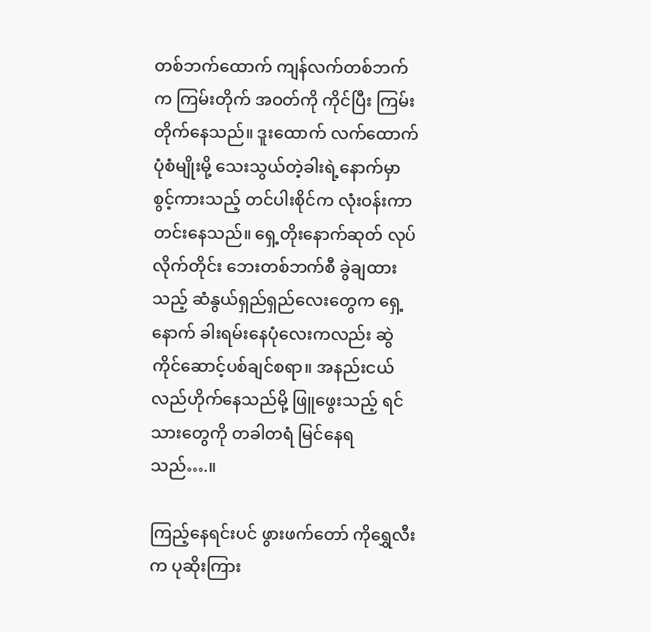တစ်ဘက်ထောက် ကျန်လက်တစ်ဘက်က ကြမ်းတိုက် အဝတ်ကို ကိုင်ပြီး ကြမ်းတိုက်နေသည်။ ဒူးထောက် လက်ထောက်ပုံစံမျိုးမို့ သေးသွယ်တဲ့ခါးရဲ့နောက်မှာ စွင့်ကားသည့် တင်ပါးစိုင်က လုံးဝန်းကာ တင်းနေသည်။ ရှေ့တိုးနောက်ဆုတ် လုပ်လိုက်တိုင်း ဘေးတစ်ဘက်စီ ခွဲချထားသည့် ဆံနွယ်ရှည်ရှည်လေးတွေက ရှေ့နောက် ခါးရမ်းနေပုံလေးကလည်း ဆွဲကိုင်ဆောင့်ပစ်ချင်စရာ။ အနည်းငယ် လည်ဟိုက်နေသည်မို့ ဖြူဖွေးသည့် ရင်သားတွေကို တခါတရံ မြင်နေရသည်….။

ကြည့်နေရင်းပင် ဖွားဖက်တော် ကိုရွှေလီးက ပုဆိုးကြား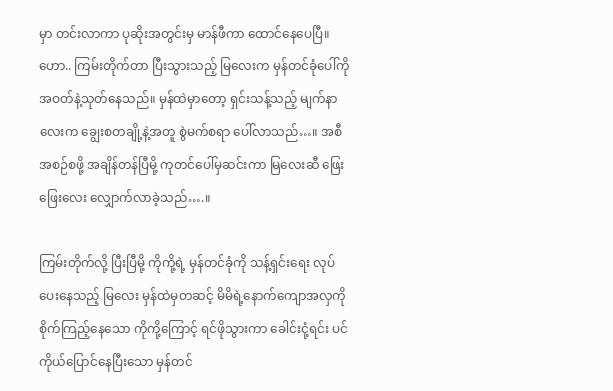မှာ တင်းလာကာ ပုဆိုးအတွင်းမှ မာန်ဖီကာ ထောင်နေပေပြီ။ ဟော.. ကြမ်းတိုက်တာ ပြီးသွားသည့် မြလေးက မှန်တင်ခုံပေါ်ကို အဝတ်နဲ့သုတ်နေသည်။ မှန်ထဲမှာတော့ ရှင်းသန့်သည့် မျက်နာလေးက ချွေးစတချို့နဲ့အတူ စွဲမက်စရာ ပေါ်လာသည်…။ အစီအစဉ်စဖို့ အချိန်တန်ပြီမို့ ကုတင်ပေါ်မှဆင်းကာ မြလေးဆီ ဖြေးဖြေးလေး လျှောက်လာခဲ့သည်….။

ကြမ်းတိုက်လို့ ပြီးပြီမို့ ကိုကို့ရဲ့ မှန်တင်ခုံကို သန့်ရှင်းရေး လုပ်ပေးနေသည့် မြလေး မှန်ထဲမှတဆင့် မိမိရဲ့နောက်ကျောအလှကို စိုက်ကြည့်နေသော ကိုကို့ကြောင့် ရင်ဖိုသွားကာ ခေါင်းငုံ့ရင်း ပင်ကိုယ်ပြောင်နေပြီးသော မှန်တင်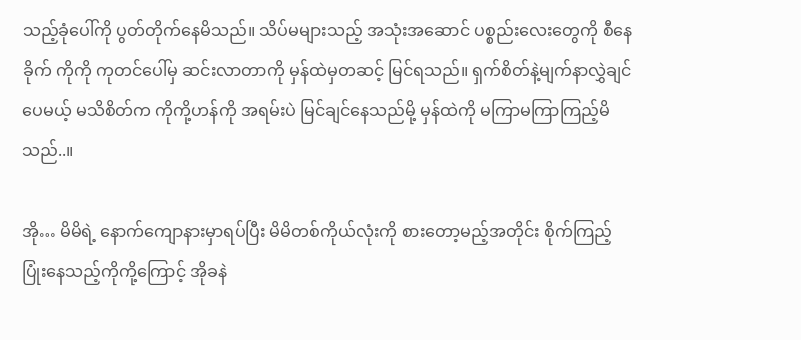သည့်ခုံပေါ်ကို ပွတ်တိုက်နေမိသည်။ သိပ်မများသည့် အသုံးအဆောင် ပစ္စည်းလေးတွေကို စီနေခိုက် ကိုကို ကုတင်ပေါ်မှ ဆင်းလာတာကို မှန်ထဲမှတဆင့် မြင်ရသည်။ ရှက်စိတ်နဲ့မျက်နာလွှဲချင်ပေမယ့် မသိစိတ်က ကိုကို့ဟန်ကို အရမ်းပဲ မြင်ချင်နေသည်မို့ မှန်ထဲကို မကြာမကြာကြည့်မိသည်..။

အို… မိမိရဲ့ နောက်ကျောနားမှာရပ်ပြီး မိမိတစ်ကိုယ်လုံးကို စားတော့မည့်အတိုင်း စိုက်ကြည့်ပြုံးနေသည့်ကိုကို့ကြောင့် အိုခနဲ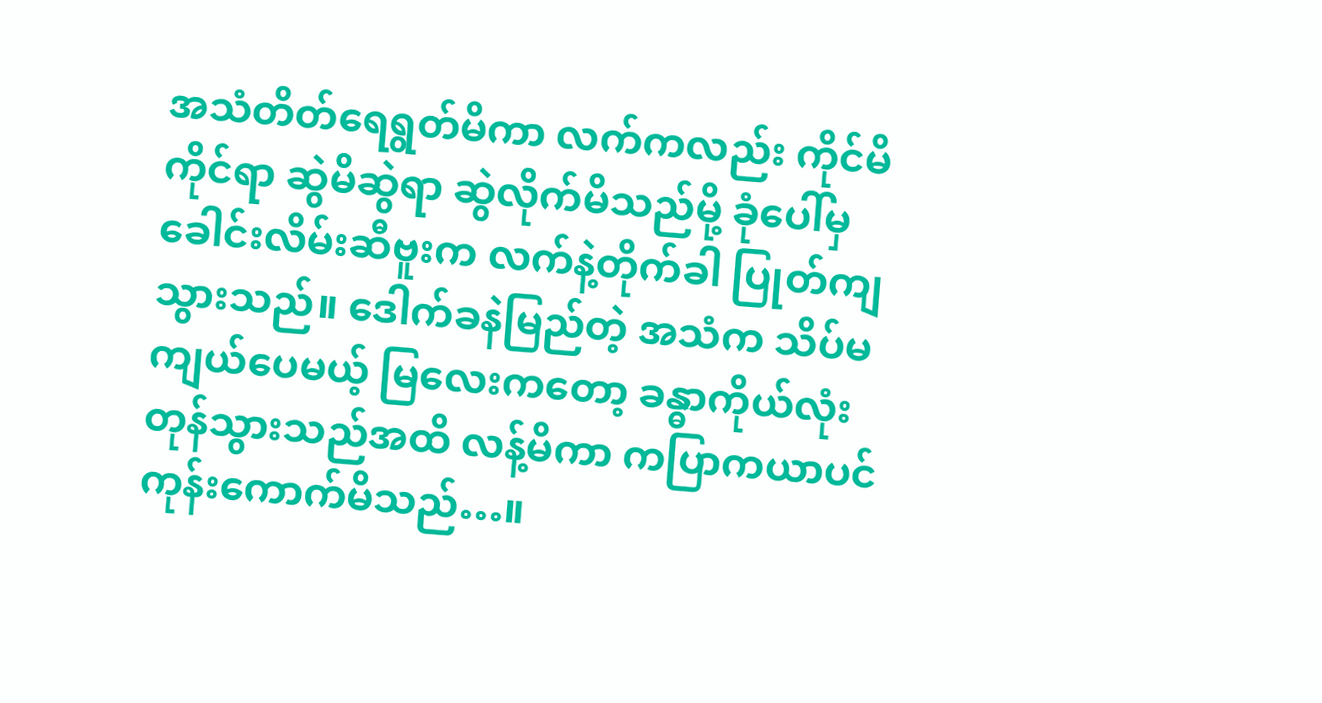အသံတိတ်ရေရွတ်မိကာ လက်ကလည်း ကိုင်မိကိုင်ရာ ဆွဲမိဆွဲရာ ဆွဲလိုက်မိသည်မို့ ခုံပေါ်မှ ခေါင်းလိမ်းဆီဗူးက လက်နဲ့တိုက်ခါ ပြုတ်ကျသွားသည်။ ဒေါက်ခနဲမြည်တဲ့ အသံက သိပ်မကျယ်ပေမယ့် မြလေးကတော့ ခန္ဓာကိုယ်လုံး တုန်သွားသည်အထိ လန့်မိကာ ကပြာကယာပင် ကုန်းကောက်မိသည်…။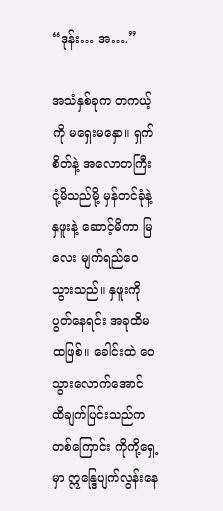“ဒုန်း… အ….”

အသံနှစ်ခုက တကယ့်ကို မရှေးမနှော။ ရှက်စိတ်နဲ့ အလောတကြီး ငုံ့မိသည်မို့ မှန်တင်ခုံနဲ့ နှဖူးနဲ့ ဆောင့်မိကာ မြလေး မျက်ရည်ဝေသွားသည်။ နှဖူးကို ပွတ်နေရင်း အခုထိမထဖြစ်။ ခေါင်းထဲ ဝေသွားလောက်အောင် ထိချက်ပြင်းသည်ကတစ်ကြောင်း ကိုကို့ရှေ့မှာ ဣန္ဒြေပျက်လွန်းနေ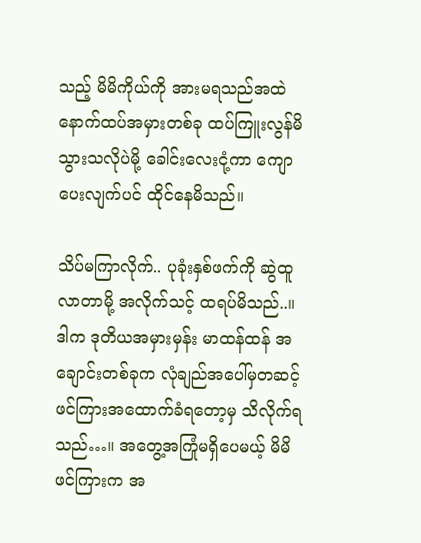သည့် မိမိကိုယ်ကို အားမရသည်အထဲ နောက်ထပ်အမှားတစ်ခု ထပ်ကြူးလွန်မိသွားသလိုပဲမို့ ခေါင်းလေးငုံ့ကာ ကျောပေးလျက်ပင် ထိုင်နေမိသည်။

သိပ်မကြာလိုက်.. ပုခုံးနှစ်ဖက်ကို ဆွဲထူလာတာမို့ အလိုက်သင့် ထရပ်မိသည်..။ ဒါက ဒုတိယအမှားမှန်း မာထန်ထန် အချောင်းတစ်ခုက လုံချည်အပေါ်မှတဆင့် ဖင်ကြားအထောက်ခံရတော့မှ သိလိုက်ရသည်…။ အတွေ့အကြုံမရှိပေမယ့် မိမိဖင်ကြားက အ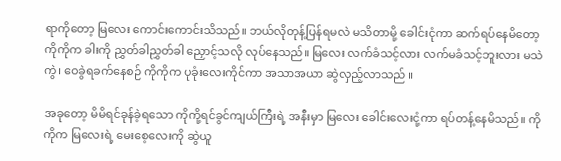ရာကိုတော့ မြလေး ကောင်းကောင်းသိသည်။ ဘယ်လိုတုန့်ပြန်ရမလဲ မသိတာမို့ ခေါင်းငုံကာ ဆက်ရပ်နေမိတော့ ကိုကိုက ခါးကို ညွှတ်ခါညွှတ်ခါ ညှောင့်သလို လုပ်နေသည်။ မြလေး လက်ခံသင့်လား လက်မခံသင့်ဘူးလား မသဲကွဲ၊ ဝေခွဲရခက်နေစဉ် ကိုကိုက ပုခုံးလေးကိုင်ကာ အသာအယာ ဆွဲလှည့်လာသည် ။

အခုတော့ မိမိရင်ခုန်ခဲ့ရသော ကိုကို့ရင်ခွင်ကျယ်ကြီးရဲ့ အနီးမှာ မြလေး ခေါင်းလေးငုံ့ကာ ရပ်တန့်နေမိသည်။ ကိုကိုက မြလေးရဲ့ မေးစေ့လေးကို ဆွဲယူ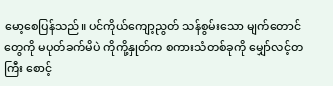မော့စေပြန်သည်။ ပင်ကိုယ်ကျော့ညွတ် သန်စွမ်းသော မျက်တောင်တွေကို မပုတ်ခက်မိပဲ ကိုကို့နှုတ်က စကားသံတစ်ခုကို မျှော်လင့်တကြီး စောင့်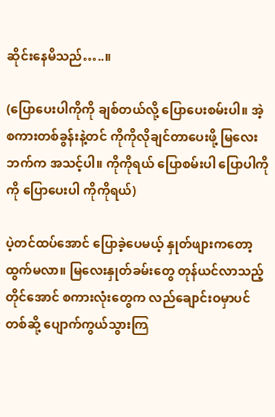ဆိုင်းနေမိသည်…..။

(ပြောပေးပါကိုကို ချစ်တယ်လို့ ပြောပေးစမ်းပါ။ အဲ့စကားတစ်ခွန်းနဲ့တင် ကိုကိုလိုချင်တာပေးဖို့ မြလေးဘက်က အသင့်ပါ။ ကိုကိုရယ် ပြောစမ်းပါ ပြောပါကိုကို ပြောပေးပါ ကိုကိုရယ်)

ပဲ့တင်ထပ်အောင် ပြောခဲ့ပေမယ့် နှုတ်ဖျားကတော့ ထွက်မလာ။ မြလေးနှုတ်ခမ်းတွေ တုန်ယင်လာသည့်တိုင်အောင် စကားလုံးတွေက လည်ချောင်းဝမှာပင် တစ်ဆို့ ပျောက်ကွယ်သွားကြ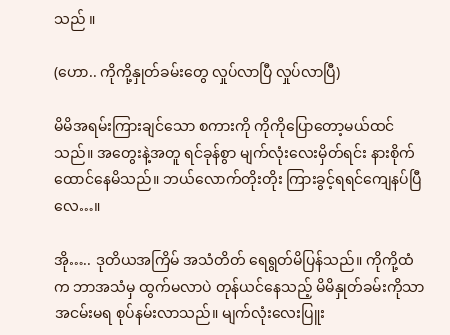သည် ။

(ဟော.. ကိုကို့နှုတ်ခမ်းတွေ လှုပ်လာပြီ လှုပ်လာပြီ)

မိမိအရမ်းကြားချင်သော စကားကို ကိုကိုပြောတော့မယ်ထင်သည်။ အတွေးနဲ့အတူ ရင်ခုန်စွာ မျက်လုံးလေးမှိတ်ရင်း နားစိုက်ထောင်နေမိသည်။ ဘယ်လောက်တိုးတိုး ကြားခွင့်ရရင်ကျေနပ်ပြီလေ…။

အို….. ဒုတိယအကြိမ် အသံတိတ် ရေရွတ်မိပြန်သည်။ ကိုကို့ထံက ဘာအသံမှ ထွက်မလာပဲ တုန်ယင်နေသည့် မိမိနှုတ်ခမ်းကိုသာ အငမ်းမရ စုပ်နမ်းလာသည်။ မျက်လုံးလေးပြူး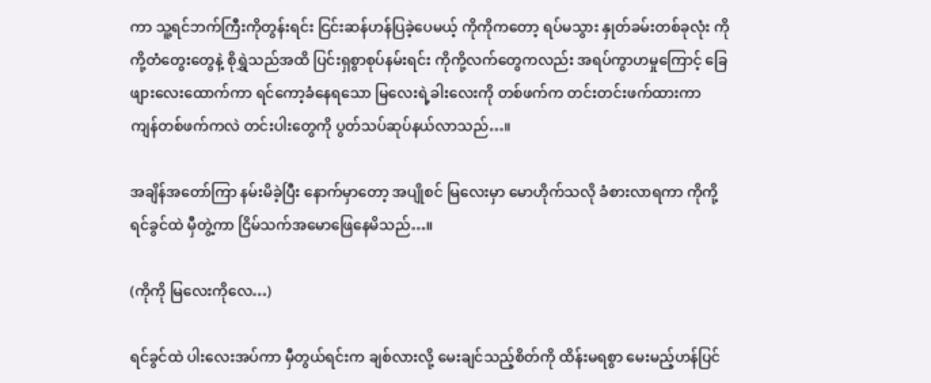ကာ သူ့ရင်ဘက်ကြီးကိုတွန်းရင်း ငြင်းဆန်ဟန်ပြခဲ့ပေမယ့် ကိုကိုကတော့ ရပ်မသွား နှုတ်ခမ်းတစ်ခုလုံး ကိုကို့တံတွေးတွေနဲ့ စိုရွှဲသည်အထိ ပြင်းရှစွာစုပ်နမ်းရင်း ကိုကို့လက်တွေကလည်း အရပ်ကွာဟမှုကြောင့် ခြေဖျားလေးထောက်ကာ ရင်ကော့ခံနေရသော မြလေးရဲ့ခါးလေးကို တစ်ဖက်က တင်းတင်းဖက်ထားကာ ကျန်တစ်ဖက်ကလဲ တင်းပါးတွေကို ပွတ်သပ်ဆုပ်နယ်လာသည်…။

အချိန်အတော်ကြာ နမ်းမိခဲ့ပြီး နောက်မှာတော့ အပျိုစင် မြလေးမှာ မောဟိုက်သလို ခံစားလာရကာ ကိုကို့ရင်ခွင်ထဲ မှီတွဲ့ကာ ငြိမ်သက်အမောဖြေနေမိသည်…။

(ကိုကို မြလေးကိုလေ…)

ရင်ခွင်ထဲ ပါးလေးအပ်ကာ မှီတွယ်ရင်းက ချစ်လားလို့ မေးချင်သည့်စိတ်ကို ထိန်းမရစွာ မေးမည့်ဟန်ပြင်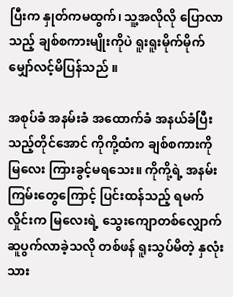ပြီးက နှုတ်ကမထွက်၊ သူ့အလိုလို ပြောလာသည့် ချစ်စကားမျိုးကိုပဲ ရူးရူးမိုက်မိုက် မျှော်လင့်မိပြန်သည် ။

အစုပ်ခံ အနမ်းခံ အထောက်ခံ အနယ်ခံပြီးသည့်တိုင်အောင် ကိုကို့ထံက ချစ်စကားကို မြလေး ကြားခွင့်မရသေး။ ကိုကို့ရဲ့ အနမ်းကြမ်းတွေကြောင့် ပြင်းထန်သည့် ရမက်လှိုင်းက မြလေးရဲ့ သွေးကျောတစ်လျှောက် ဆူပွက်လာခဲ့သလို တစ်ဖန် ရူးသွပ်မိတဲ့ နှလုံးသား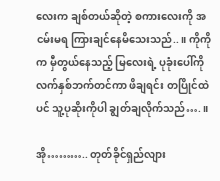လေးက ချစ်တယ်ဆိုတဲ့ စကားလေးကို အငမ်းမရ ကြားချင်နေမိသေးသည်..။ ကိုကိုက မှီတွယ်နေသည့် မြလေးရဲ့ ပုခုံးပေါ်ကို လက်နှစ်ဘက်တင်ကာ ဖိချရင်း တပြိုင်ထဲပင် သူ့ပုဆိုးကိုပါ ချွတ်ချလိုက်သည်….။

အို……….. တုတ်ခိုင်ရှည်လျား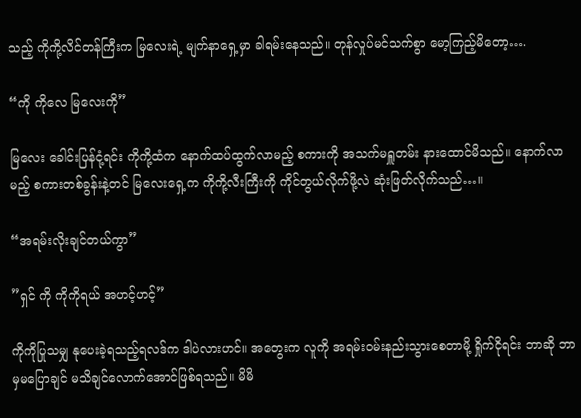သည့် ကိုကို့လိင်တန်ကြီးက မြလေးရဲ့ မျက်နာရှေ့မှာ ခါရမ်းနေသည်။ တုန်လှုပ်မင်သက်စွာ မော့ကြည့်မိတော့….

“ကို ကိုလေ မြလေးကို”

မြလေး ခေါင်းပြန်ငုံ့ရင်း ကိုကို့ထံက နောက်ထပ်ထွက်လာမည့် စကားကို အသက်မရှူတမ်း နားထောင်မိသည်။ နောက်လာမည့် စကားတစ်ခွန်းနဲ့တင် မြလေးရှေ့က ကိုကို့လီးကြီးကို ကိုင်တွယ်လိုက်ဖို့လဲ ဆုံးဖြတ်လိုက်သည်…။

“အရမ်းလိုးချင်တယ်ကွာ”

”ရှင် ကို ကိုကိုရယ် အဟင့်ဟင့်”

ကိုကိုပြုသမျှ နုပေးခဲ့ရသည့်ရလဒ်က ဒါပဲလားဟင်။ အတွေးက လူကို အရမ်းဝမ်းနည်းသွားစေတာမို့ ရှိုက်ငိုရင်း ဘာဆို ဘာမှမပြောချင် မသိချင်လောက်အောင်ဖြစ်ရသည်။ မိမိ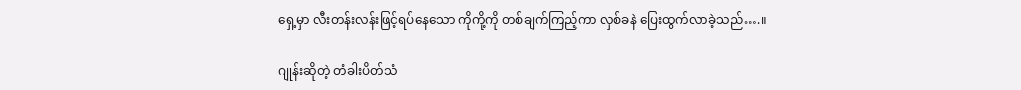ရှေ့မှာ လီးတန်းလန်းဖြင့်ရပ်နေသော ကိုကို့ကို တစ်ချက်ကြည့်ကာ လှစ်ခနဲ ပြေးထွက်လာခဲ့သည်….။

ဂျုန်းဆိုတဲ့ တံခါးပိတ်သံ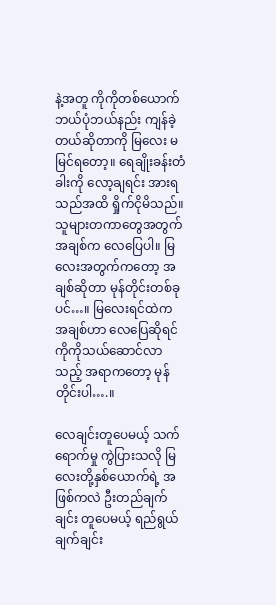နဲ့အတူ ကိုကိုတစ်ယောက် ဘယ်ပုံဘယ်နည်း ကျန်ခဲ့တယ်ဆိုတာကို မြလေး မမြင်ရတော့။ ရေချိုးခန်းတံခါးကို လော့ချရင်း အားရသည်အထိ ရှိုက်ငိုမိသည်။ သူများတကာတွေအတွက် အချစ်က လေပြေပါ။ မြလေးအတွက်ကတော့ အချစ်ဆိုတာ မုန်တိုင်းတစ်ခုပင်…။ မြလေးရင်ထဲက အချစ်ဟာ လေပြေဆိုရင် ကိုကိုသယ်ဆောင်လာသည့် အရာကတော့ မုန်တိုင်းပါ….။

လေချင်းတူပေမယ့် သက်ရောက်မှု ကွဲပြားသလို မြလေးတို့နှစ်ယောက်ရဲ့ အဖြစ်ကလဲ ဦးတည်ချက်ချင်း တူပေမယ့် ရည်ရွယ်ချက်ချင်း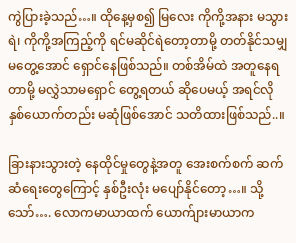ကွဲပြားခဲ့သည်…။ ထိုနေ့မှစ၍ မြလေး ကိုကို့အနား မသွားရဲ၊ ကိုကို့အကြည့်ကို ရင်မဆိုင်ရဲတော့တာမို့ တတ်နိုင်သမျှ မတွေ့အောင် ရှောင်နေဖြစ်သည်။ တစ်အိမ်ထဲ အတူနေရတာမို့ မလွှဲသာမရှောင် တွေ့ရတယ် ဆိုပေမယ့် အရင်လို နှစ်ယောက်တည်း မဆုံဖြစ်အောင် သတိထားဖြစ်သည်..။

ခြားနားသွားတဲ့ နေထိုင်မှုတွေနဲ့အတူ အေးစက်စက် ဆက်ဆံရေးတွေကြောင့် နှစ်ဦးလုံး မပျော်နိုင်တော့…။ သို့သော်…. လောကမာယာထက် ယောက်ျားမာယာက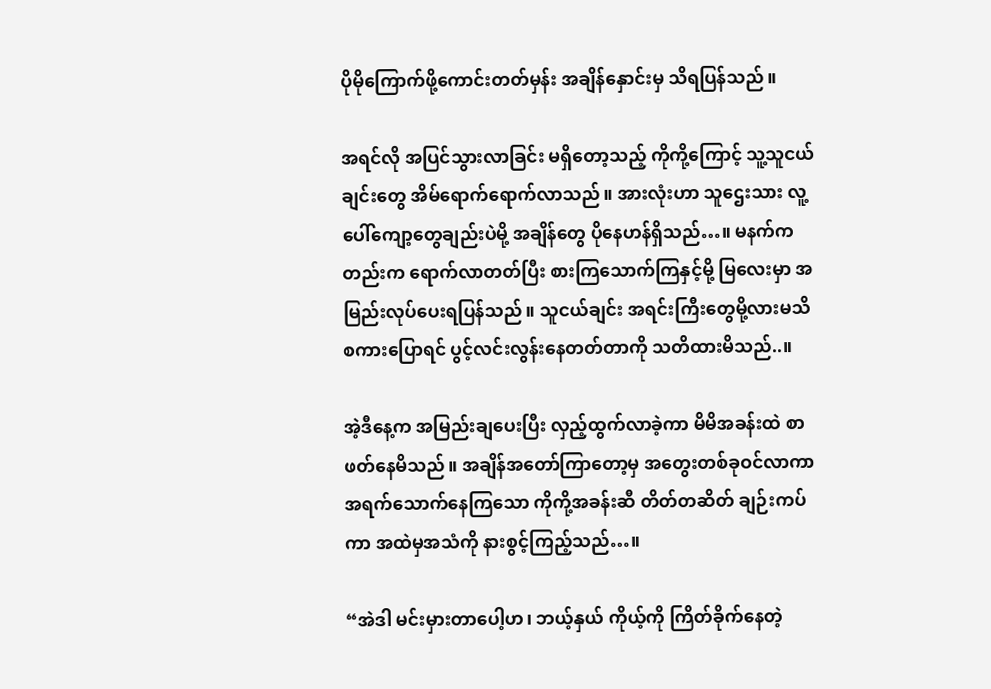ပိုမိုကြောက်ဖို့ကောင်းတတ်မှန်း အချိန်နှောင်းမှ သိရပြန်သည် ။

အရင်လို အပြင်သွားလာခြင်း မရှိတော့သည့် ကိုကို့ကြောင့် သူ့သူငယ်ချင်းတွေ အိမ်ရောက်ရောက်လာသည်။ အားလုံးဟာ သူဌေးသား လူ့ပေါ်ကျော့တွေချည်းပဲမို့ အချိန်တွေ ပိုနေဟန်ရှိသည်…။ မနက်ကတည်းက ရောက်လာတတ်ပြီး စားကြသောက်ကြနှင့်မို့ မြလေးမှာ အမြည်းလုပ်ပေးရပြန်သည်။ သူငယ်ချင်း အရင်းကြီးတွေမို့လားမသိ စကားပြောရင် ပွင့်လင်းလွန်းနေတတ်တာကို သတိထားမိသည်..။

အဲ့ဒီနေ့က အမြည်းချပေးပြီး လှည့်ထွက်လာခဲ့ကာ မိမိအခန်းထဲ စာဖတ်နေမိသည်။ အချိန်အတော်ကြာတော့မှ အတွေးတစ်ခုဝင်လာကာ အရက်သောက်နေကြသော ကိုကို့အခန်းဆီ တိတ်တဆိတ် ချဉ်းကပ်ကာ အထဲမှအသံကို နားစွင့်ကြည့်သည်…။

“အဲဒါ မင်းမှားတာပေါ့ဟ၊ ဘယ့်နှယ် ကိုယ့်ကို ကြိတ်ခိုက်နေတဲ့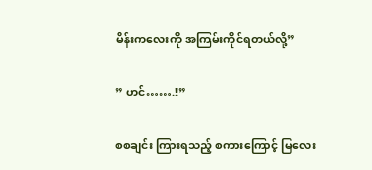မိန်းကလေးကို အကြမ်းကိုင်ရတယ်လို့”

” ဟင်…….!”

စစချင်း ကြားရသည့် စကားကြောင့် မြလေး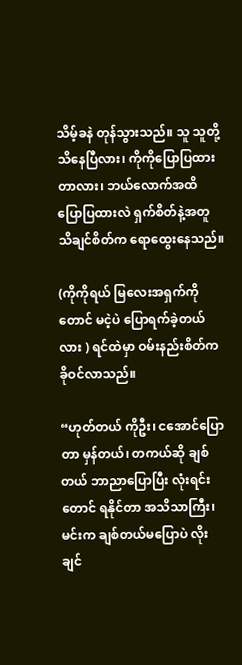သိမ့်ခနဲ တုန်သွားသည်။ သူ သူတို့ သိနေပြီလား၊ ကိုကိုပြောပြထားတာလား၊ ဘယ်လောက်အထိ ပြောပြထားလဲ ရှက်စိတ်နဲ့အတူ သိချင်စိတ်က ရောထွေးနေသည်။

(ကိုကိုရယ် မြလေးအရှက်ကိုတောင် မငဲ့ပဲ ပြောရက်ခဲ့တယ်လား ) ရင်ထဲမှာ ဝမ်းနည်းစိတ်က ခိုဝင်လာသည်။

“ဟုတ်တယ် ကိုဦး၊ ငအောင်ပြောတာ မှန်တယ်၊ တကယ်ဆို ချစ်တယ် ဘာညာပြောပြီး လုံးရင်းတောင် ရနိုင်တာ အသိသာကြီး၊ မင်းက ချစ်တယ်မပြောပဲ လိုးချင်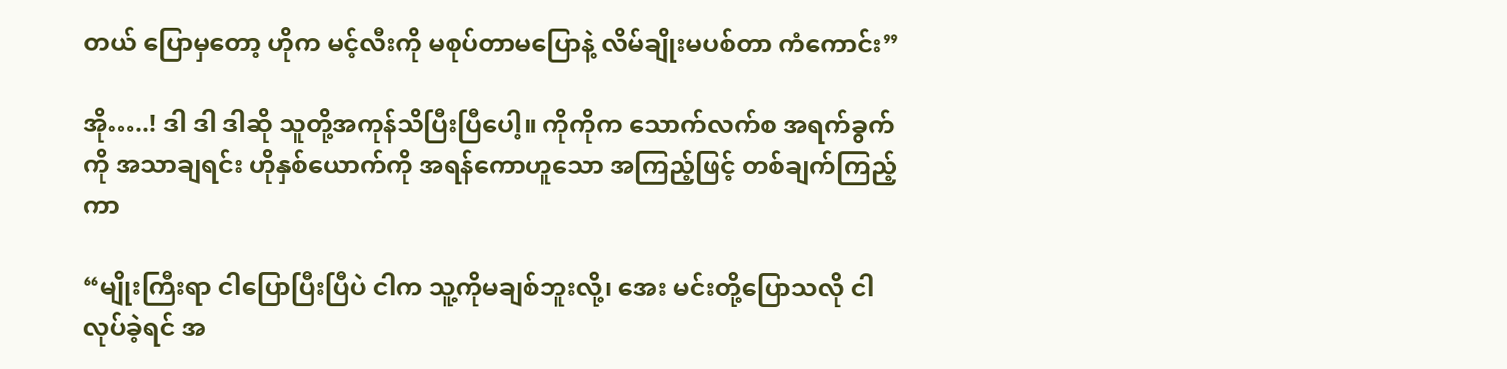တယ် ပြောမှတော့ ဟိုက မင့်လီးကို မစုပ်တာမပြောနဲ့ လိမ်ချိုးမပစ်တာ ကံကောင်း”

အို…..! ဒါ ဒါ ဒါဆို သူတို့အကုန်သိပြီးပြီပေါ့။ ကိုကိုက သောက်လက်စ အရက်ခွက်ကို အသာချရင်း ဟိုနှစ်ယောက်ကို အရန်ကောဟူသော အကြည့်ဖြင့် တစ်ချက်ကြည့်ကာ

“မျိုးကြီးရာ ငါပြောပြီးပြီပဲ ငါက သူ့ကိုမချစ်ဘူးလို့၊ အေး မင်းတို့ပြောသလို ငါလုပ်ခဲ့ရင် အ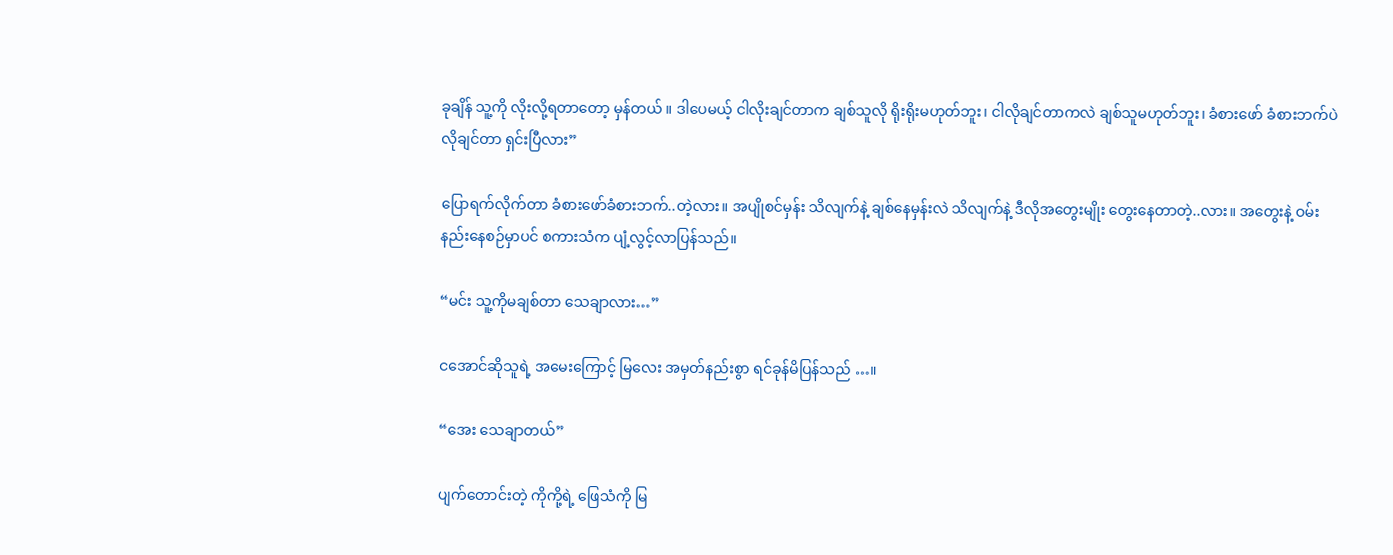ခုချိန် သူ့ကို လိုးလို့ရတာတော့ မှန်တယ် ။ ဒါပေမယ့် ငါလိုးချင်တာက ချစ်သူလို ရိုးရိုးမဟုတ်ဘူး၊ ငါလိုချင်တာကလဲ ချစ်သူမဟုတ်ဘူး၊ ခံစားဖော် ခံစားဘက်ပဲ လိုချင်တာ ရှင်းပြီလား”

ပြောရက်လိုက်တာ ခံစားဖော်ခံစားဘက်..တဲ့လား။ အပျိုစင်မှန်း သိလျက်နဲ့ ချစ်နေမှန်းလဲ သိလျက်နဲ့ ဒီလိုအတွေးမျိုး တွေးနေတာတဲ့..လား။ အတွေးနဲ့ ဝမ်းနည်းနေစဉ်မှာပင် စကားသံက ပျံ့လွင့်လာပြန်သည်။

“မင်း သူ့ကိုမချစ်တာ သေချာလား…”

ငအောင်ဆိုသူရဲ့ အမေးကြောင့် မြလေး အမှတ်နည်းစွာ ရင်ခုန်မိပြန်သည် …။

“အေး သေချာတယ်”

ပျက်တောင်းတဲ့ ကိုကို့ရဲ့ ဖြေသံကို မြ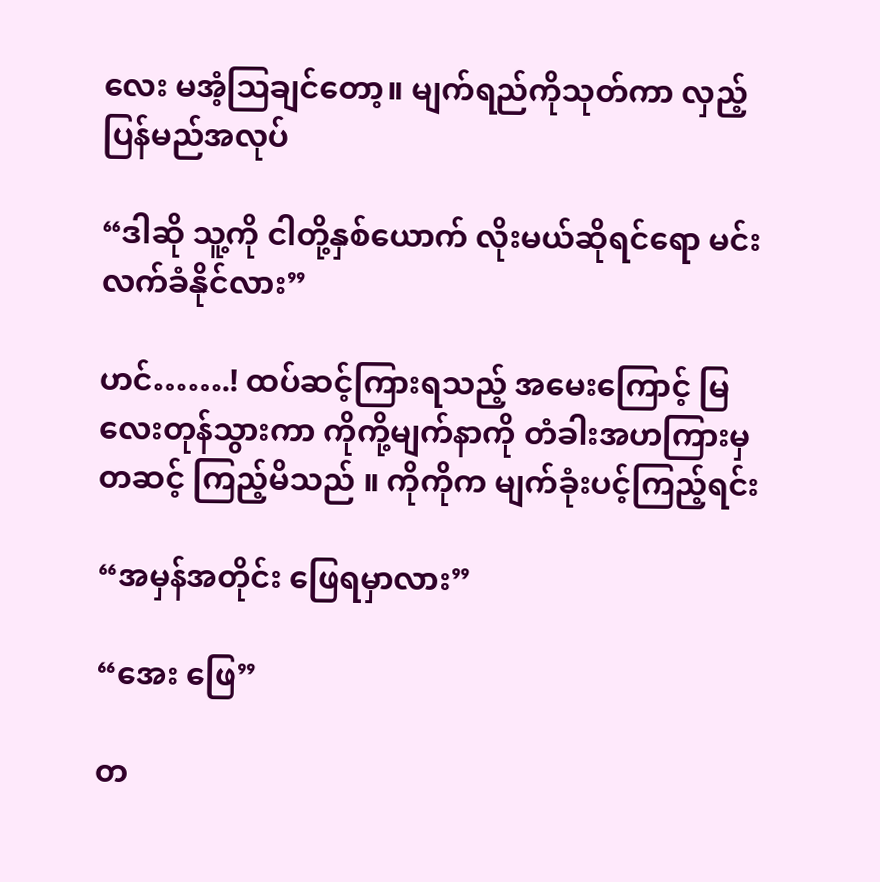လေး မအံ့ဩချင်တော့။ မျက်ရည်ကိုသုတ်ကာ လှည့်ပြန်မည်အလုပ်

“ဒါဆို သူ့ကို ငါတို့နှစ်ယောက် လိုးမယ်ဆိုရင်ရော မင်း လက်ခံနိုင်လား”

ဟင်…….! ထပ်ဆင့်ကြားရသည့် အမေးကြောင့် မြလေးတုန်သွားကာ ကိုကို့မျက်နာကို တံခါးအဟကြားမှတဆင့် ကြည့်မိသည် ။ ကိုကိုက မျက်ခုံးပင့်ကြည့်ရင်း

“အမှန်အတိုင်း ဖြေရမှာလား”

“အေး ဖြေ”

တ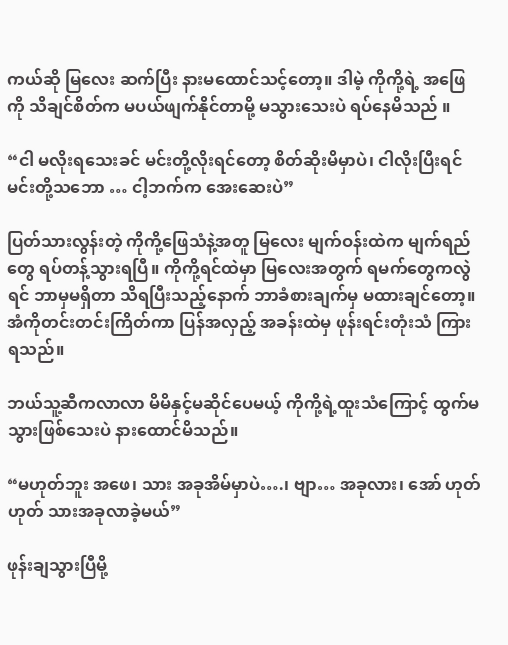ကယ်ဆို မြလေး ဆက်ပြီး နားမထောင်သင့်တော့။ ဒါမဲ့ ကိုကို့ရဲ့ အဖြေကို သိချင်စိတ်က မပယ်ဖျက်နိုင်တာမို့ မသွားသေးပဲ ရပ်နေမိသည် ။

“ငါ မလိုးရသေးခင် မင်းတို့လိုးရင်တော့ စိတ်ဆိုးမိမှာပဲ၊ ငါလိုးပြီးရင် မင်းတို့သဘော … ငါ့ဘက်က အေးဆေးပဲ”

ပြတ်သားလွန်းတဲ့ ကိုကို့ဖြေသံနဲ့အတူ မြလေး မျက်ဝန်းထဲက မျက်ရည်တွေ ရပ်တန့်သွားရပြီ။ ကိုကို့ရင်ထဲမှာ မြလေးအတွက် ရမက်တွေကလွဲရင် ဘာမှမရှိတာ သိရပြီးသည့်နောက် ဘာခံစားချက်မှ မထားချင်တော့။ အံကိုတင်းတင်းကြိတ်ကာ ပြန်အလှည့် အခန်းထဲမှ ဖုန်းရင်းတုံးသံ ကြားရသည်။

ဘယ်သူ့ဆီကလာလာ မိမိနှင့်မဆိုင်ပေမယ့် ကိုကို့ရဲ့ထူးသံကြောင့် ထွက်မသွားဖြစ်သေးပဲ နားထောင်မိသည်။

“မဟုတ်ဘူး အဖေ၊ သား အခုအိမ်မှာပဲ….၊ ဗျာ… အခုလား၊ အော် ဟုတ်ဟုတ် သားအခုလာခဲ့မယ်”

ဖုန်းချသွားပြီမို့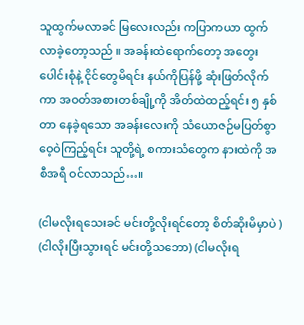သူထွက်မလာခင် မြလေးလည်း ကပြာကယာ ထွက်လာခဲ့တော့သည် ။ အခန်းထဲရောက်တော့ အတွေးပေါင်းစုံနဲ့ ငိုင်တွေမိရင်း နယ်ကိုပြန်ဖို့ ဆုံးဖြတ်လိုက်ကာ အဝတ်အစားတစ်ချို့ကို အိတ်ထဲထည့်ရင်း ၅ နှစ်တာ နေခဲ့ရသော အခန်းလေးကို သံယောဇဉ်မပြတ်စွာ ဝေ့ဝဲကြည့်ရင်း သူတို့ရဲ့ စကားသံတွေက နားထဲကို အစီအရီ ဝင်လာသည်…။

(ငါမလိုးရသေးခင် မင်းတို့လိုးရင်တော့ စိတ်ဆိုးမိမှာပဲ ) (ငါလိုးပြီးသွားရင် မင်းတို့သဘော) (ငါမလိုးရ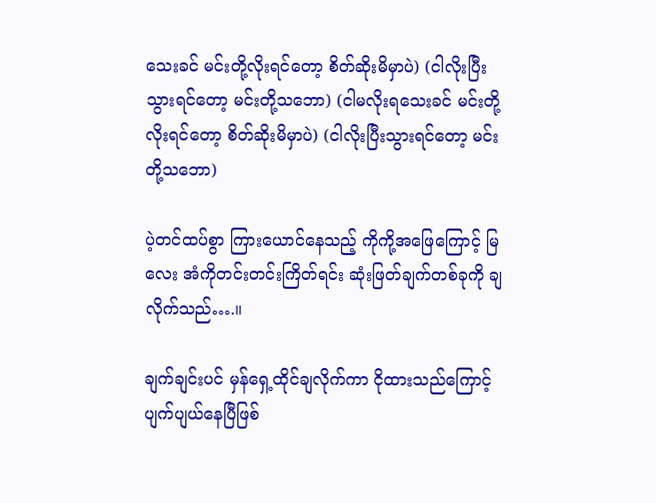သေးခင် မင်းတို့လိုးရင်တော့ စိတ်ဆိုးမိမှာပဲ) (ငါလိုးပြီးသွားရင်တော့ မင်းတို့သဘော) (ငါမလိုးရသေးခင် မင်းတို့လိုးရင်တော့ စိတ်ဆိုးမိမှာပဲ) (ငါလိုးပြီးသွားရင်တော့ မင်းတို့သဘော)

ပဲ့တင်ထပ်စွာ ကြားယောင်နေသည့် ကိုကို့အဖြေကြောင့် မြလေး အံကိုတင်းတင်းကြိတ်ရင်း ဆုံးဖြတ်ချက်တစ်ခုကို ချလိုက်သည်….။

ချက်ချင်းပင် မှန်ရှေ့ထိုင်ချလိုက်ကာ ငိုထားသည်ကြောင့် ပျက်ပျယ်နေပြီဖြစ်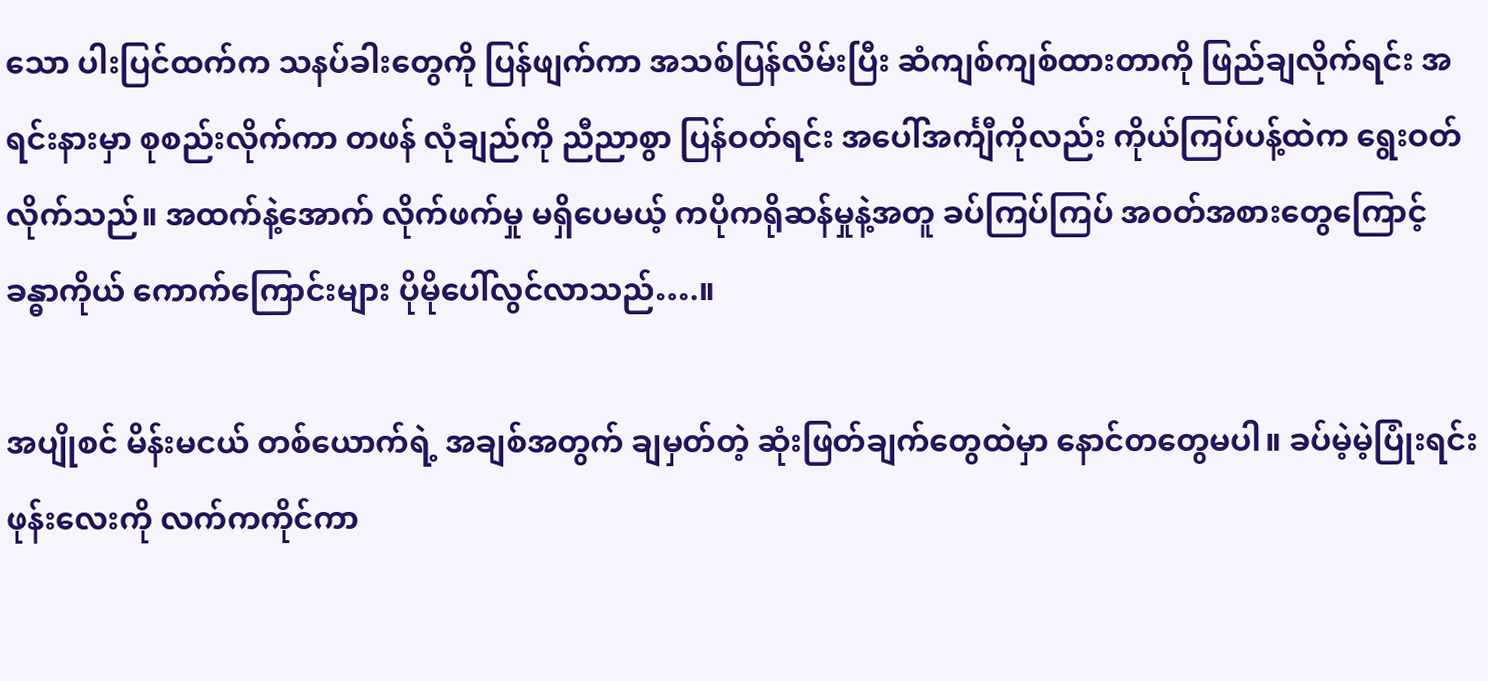သော ပါးပြင်ထက်က သနပ်ခါးတွေကို ပြန်ဖျက်ကာ အသစ်ပြန်လိမ်းပြီး ဆံကျစ်ကျစ်ထားတာကို ဖြည်ချလိုက်ရင်း အရင်းနားမှာ စုစည်းလိုက်ကာ တဖန် လုံချည်ကို ညီညာစွာ ပြန်ဝတ်ရင်း အပေါ်အင်္ကျီကိုလည်း ကိုယ်ကြပ်ပန့်ထဲက ရွေးဝတ်လိုက်သည်။ အထက်နဲ့အောက် လိုက်ဖက်မှု မရှိပေမယ့် ကပိုကရိုဆန်မှုနဲ့အတူ ခပ်ကြပ်ကြပ် အဝတ်အစားတွေကြောင့် ခန္ဓာကိုယ် ကောက်ကြောင်းများ ပိုမိုပေါ်လွင်လာသည်….။

အပျိုစင် မိန်းမငယ် တစ်ယောက်ရဲ့ အချစ်အတွက် ချမှတ်တဲ့ ဆုံးဖြတ်ချက်တွေထဲမှာ နောင်တတွေမပါ။ ခပ်မဲ့မဲ့ပြုံးရင်း ဖုန်းလေးကို လက်ကကိုင်ကာ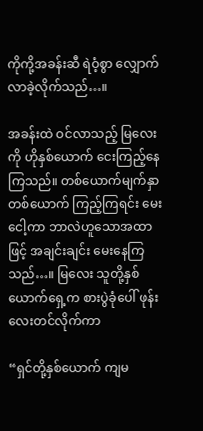ကိုကို့အခန်းဆီ ရဲဝံ့စွာ လျှောက်လာခဲ့လိုက်သည်…။

အခန်းထဲ ဝင်လာသည့် မြလေးကို ဟိုနှစ်ယောက် ငေးကြည့်နေကြသည်။ တစ်ယောက်မျက်နှာ တစ်ယောက် ကြည့်ကြရင်း မေးငေါ့ကာ ဘာလဲဟူသောအထာဖြင့် အချင်းချင်း မေးနေကြသည်…။ မြလေး သူတို့နှစ်ယောက်ရှေ့က စားပွဲခုံပေါ် ဖုန်းလေးတင်လိုက်ကာ

“ရှင်တို့နှစ်ယောက် ကျမ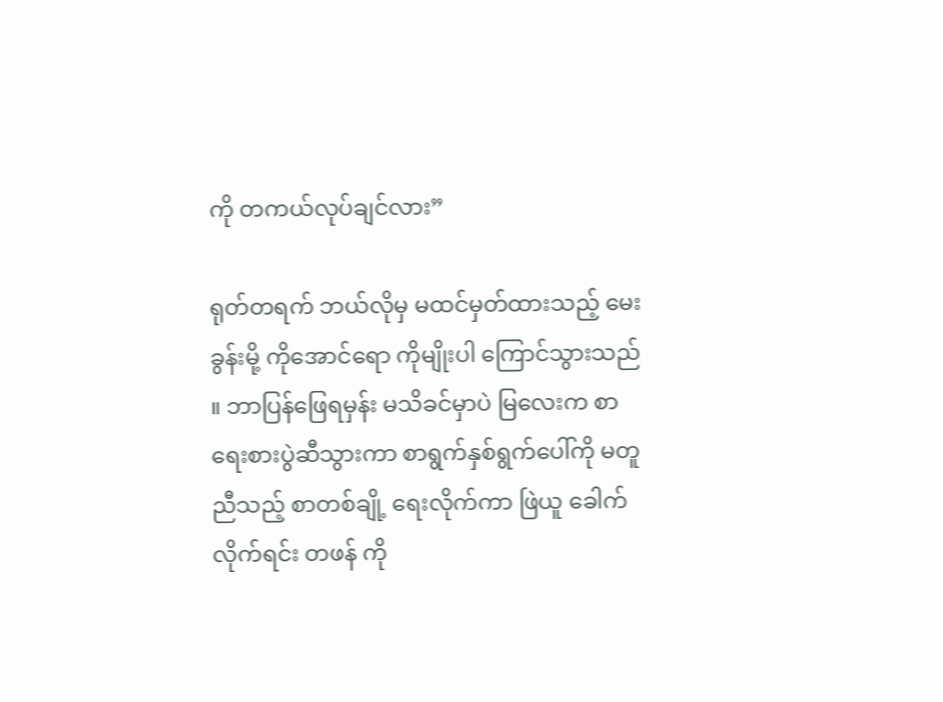ကို တကယ်လုပ်ချင်လား”

ရုတ်တရက် ဘယ်လိုမှ မထင်မှတ်ထားသည့် မေးခွန်းမို့ ကိုအောင်ရော ကိုမျိုးပါ ကြောင်သွားသည် ။ ဘာပြန်ဖြေရမှန်း မသိခင်မှာပဲ မြလေးက စာရေးစားပွဲဆီသွားကာ စာရွက်နှစ်ရွက်ပေါ်ကို မတူညီသည့် စာတစ်ချို့ ရေးလိုက်ကာ ဖြဲယူ ခေါက်လိုက်ရင်း တဖန် ကို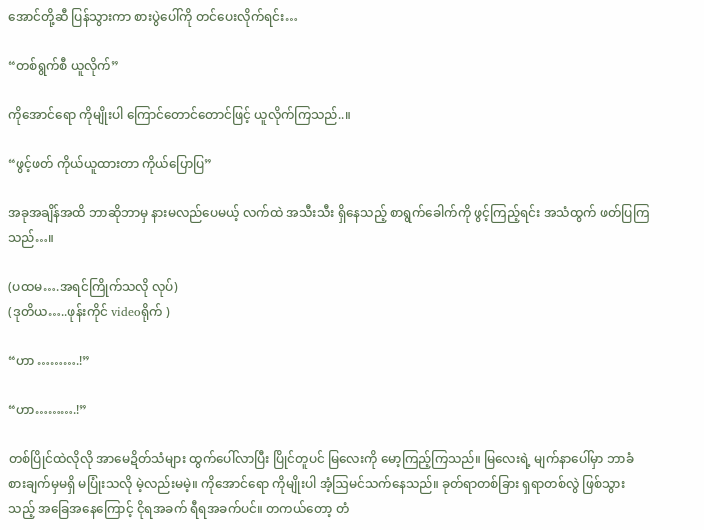အောင်တို့ဆီ ပြန်သွားကာ စားပွဲပေါ်ကို တင်ပေးလိုက်ရင်း…

“တစ်ရွက်စီ ယူလိုက်”

ကိုအောင်ရော ကိုမျိုးပါ ကြောင်တောင်တောင်ဖြင့် ယူလိုက်ကြသည်..။

“ဖွင့်ဖတ် ကိုယ်ယူထားတာ ကိုယ်ပြောပြ”

အခုအချိန်အထိ ဘာဆိုဘာမှ နားမလည်ပေမယ့် လက်ထဲ အသီးသီး ရှိနေသည့် စာရွက်ခေါက်ကို ဖွင့်ကြည့်ရင်း အသံထွက် ဖတ်ပြကြသည်…။

(ပထမ….အရင်ကြိုက်သလို လုပ်)
(ဒုတိယ…..ဖုန်းကိုင် videoရိုက် )

“ဟာ ……….!”

“ဟာ……….!”

တစ်ပြိုင်ထဲလိုလို အာမေဍိတ်သံများ ထွက်ပေါ်လာပြီး ပြိုင်တူပင် မြလေးကို မော့ကြည့်ကြသည်။ မြလေးရဲ့ မျက်နာပေါ်မှာ ဘာခံစားချက်မှမရှိ မပြုံးသလို မဲ့လည်းမမဲ့။ ကိုအောင်ရော ကိုမျိုးပါ အံ့ဩမင်သက်နေသည်။ ခုတ်ရာတစ်ခြား ရှရာတစ်လွဲ ဖြစ်သွားသည့် အခြေအနေကြောင့် ငိုရအခက် ရီရအခက်ပင်။ တကယ်တော့ တံ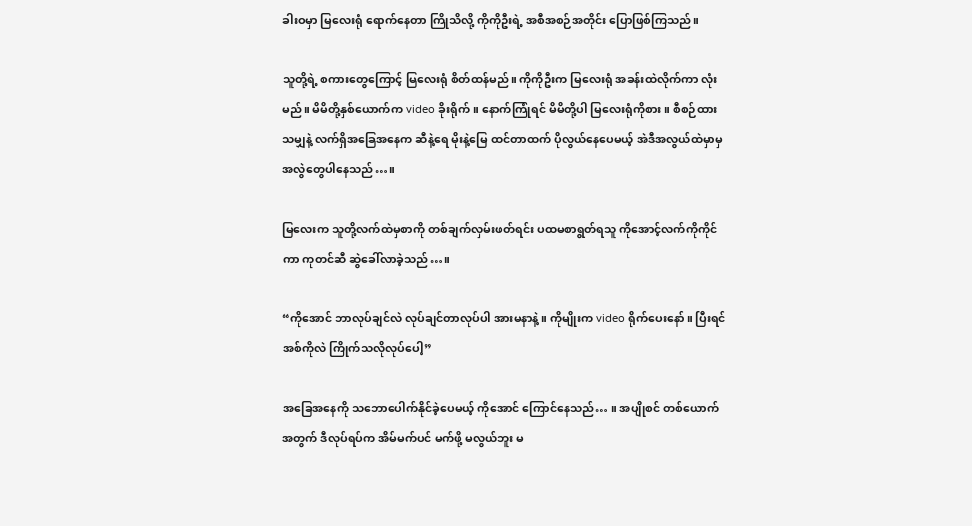ခါးဝမှာ မြလေးရုံ ရောက်နေတာ ကြိုသိလို့ ကိုကိုဦးရဲ့ အစီအစဉ်အတိုင်း ပြောဖြစ်ကြသည်။

သူတို့ရဲ့ စကားတွေကြောင့် မြလေးရုံ စိတ်ထန်မည်။ ကိုကိုဦးက မြလေးရုံ အခန်းထဲလိုက်ကာ လုံးမည်။ မိမိတို့နှစ်ယောက်က video ခိုးရိုက်။ နောက်ကြုံရင် မိမိတို့ပါ မြလေးရုံကိုစား။ စီစဉ်ထားသမျှနဲ့ လက်ရှိအခြေအနေက ဆီနဲ့ရေ မိုးနဲ့မြေ ထင်တာထက် ပိုလွယ်နေပေမယ့် အဲဒီအလွယ်ထဲမှာမှ အလွဲတွေပါနေသည်…။

မြလေးက သူတို့လက်ထဲမှစာကို တစ်ချက်လှမ်းဖတ်ရင်း ပထမစာရွတ်ရသူ ကိုအောင့်လက်ကိုကိုင်ကာ ကုတင်ဆီ ဆွဲခေါ်လာခဲ့သည်…။

“ကိုအောင် ဘာလုပ်ချင်လဲ လုပ်ချင်တာလုပ်ပါ အားမနာနဲ့။ ကိုမျိုးက video ရိုက်ပေးနော်။ ပြီးရင် အစ်ကိုလဲ ကြိုက်သလိုလုပ်ပေါ့”

အခြေအနေကို သဘောပေါက်နိုင်ခဲ့ပေမယ့် ကိုအောင် ကြောင်နေသည်… ။ အပျိုစင် တစ်ယောက်အတွက် ဒီလုပ်ရပ်က အိမ်မက်ပင် မက်ဖို့ မလွယ်ဘူး မ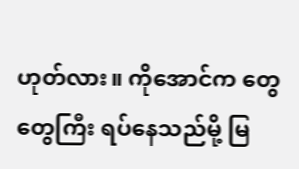ဟုတ်လား။ ကိုအောင်က တွေတွေကြီး ရပ်နေသည်မို့ မြ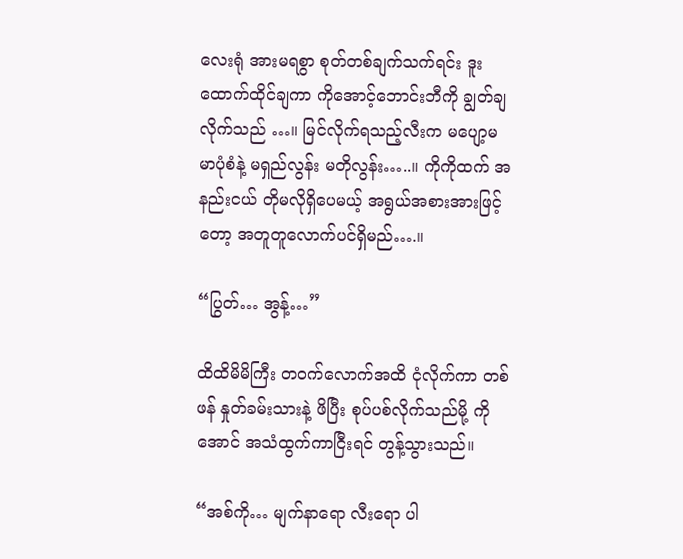လေးရုံ အားမရစွာ စုတ်တစ်ချက်သက်ရင်း ဒူးထောက်ထိုင်ချကာ ကိုအောင့်ဘောင်းဘီကို ချွတ်ချလိုက်သည် …။ မြင်လိုက်ရသည့်လီးက မပျော့မမာပုံစံနဲ့ မရှည်လွန်း မတိုလွန်း…..။ ကိုကိုထက် အနည်းငယ် တိုမလိုရှိပေမယ့် အရွယ်အစားအားဖြင့်တော့ အတူတူလောက်ပင်ရှိမည်….။

“ပြွတ်… အွန့်…”

ထိထိမိမိကြီး တဝက်လောက်အထိ ငုံလိုက်ကာ တစ်ဖန် နှုတ်ခမ်းသားနဲ့ ဖိပြီး စုပ်ပစ်လိုက်သည်မို့ ကိုအောင် အသံထွက်ကာငြီးရင် တွန့်သွားသည်။

“အစ်ကို… မျက်နာရော လီးရော ပါ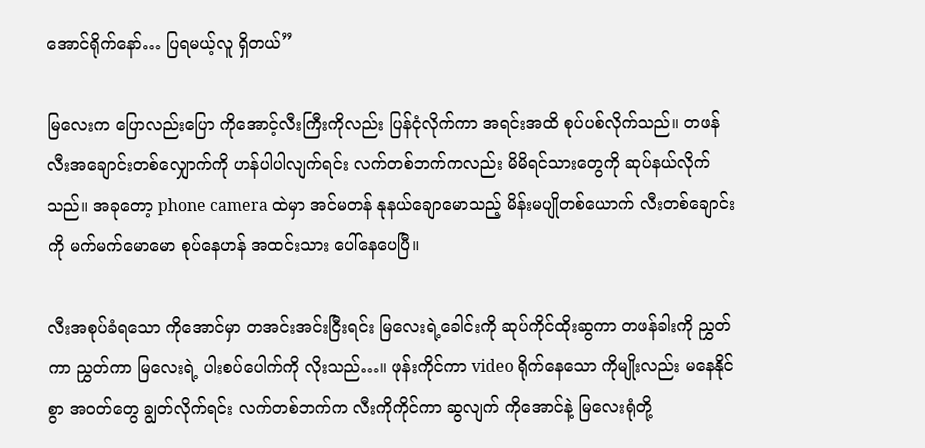အောင်ရိုက်နော်… ပြရမယ့်လူ ရှိတယ်”

မြလေးက ပြောလည်းပြော ကိုအောင့်လီးကြီးကိုလည်း ပြန်ငုံလိုက်ကာ အရင်းအထိ စုပ်ပစ်လိုက်သည်။ တဖန် လီးအချောင်းတစ်လျှောက်ကို ဟန်ပါပါလျက်ရင်း လက်တစ်ဘက်ကလည်း မိမိရင်သားတွေကို ဆုပ်နယ်လိုက်သည်။ အခုတော့ phone camera ထဲမှာ အင်မတန် နုနယ်ချောမောသည့် မိန်းမပျိုတစ်ယောက် လီးတစ်ချောင်းကို မက်မက်မောမော စုပ်နေဟန် အထင်းသား ပေါ်နေပေပြီ။

လီးအစုပ်ခံရသော ကိုအောင်မှာ တအင်းအင်းငြီးရင်း မြလေးရဲ့ခေါင်းကို ဆုပ်ကိုင်ထိုးဆွကာ တဖန်ခါးကို ညွှတ်ကာ ညွှတ်ကာ မြလေးရဲ့ ပါးစပ်ပေါက်ကို လိုးသည်…။ ဖုန်းကိုင်ကာ video ရိုက်နေသော ကိုမျိုးလည်း မနေနိုင်စွာ အဝတ်တွေ ချွတ်လိုက်ရင်း လက်တစ်ဘက်က လီးကိုကိုင်ကာ ဆွလျက် ကိုအောင်နဲ့ မြလေးရုံတို့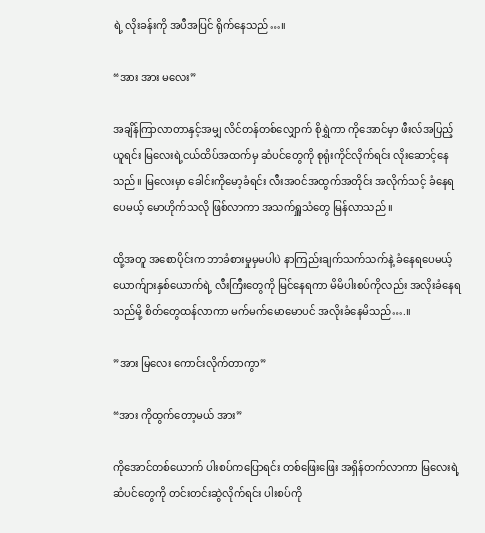ရဲ့ လိုးခန်းကို အပီအပြင် ရိုက်နေသည်…။

“အား အား မလေး”

အချိန်ကြာလာတာနှင့်အမျှ လိင်တန်တစ်လျှောက် စိုရွှဲကာ ကိုအောင်မှာ ဖီးလ်အပြည့်ယူရင်း မြလေးရဲ့ငယ်ထိပ်အထက်မှ ဆံပင်တွေကို စုရုံးကိုင်လိုက်ရင်း လိုးဆောင့်နေသည်။ မြလေးမှာ ခေါင်းကိုမော့ခံရင်း လီးအဝင်အထွက်အတိုင်း အလိုက်သင့် ခံနေရပေမယ့် မောဟိုက်သလို ဖြစ်လာကာ အသက်ရှူသံတွေ မြန်လာသည် ။

ထို့အတူ အစောပိုင်းက ဘာခံစားမှုမှမပါပဲ နာကြည်းချက်သက်သက်နဲ့ ခံနေရပေမယ့် ယောက်ျားနှစ်ယောက်ရဲ့ လီးကြီးတွေကို မြင်နေရကာ မိမိပါးစပ်ကိုလည်း အလိုးခံနေရသည်မို့ စိတ်တွေထန်လာကာ မက်မက်မောမောပင် အလိုးခံနေမိသည်….။

”အား မြလေး ကောင်းလိုက်တာကွာ”

“အား ကိုထွက်တော့မယ် အား”

ကိုအောင်တစ်ယောက် ပါးစပ်ကပြောရင်း တစ်ဖြေးဖြေး အရှိန်တက်လာကာ မြလေးရဲ့ ဆံပင်တွေကို တင်းတင်းဆွဲလိုက်ရင်း ပါးစပ်ကို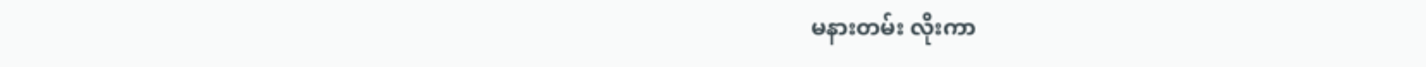မနားတမ်း လိုးကာ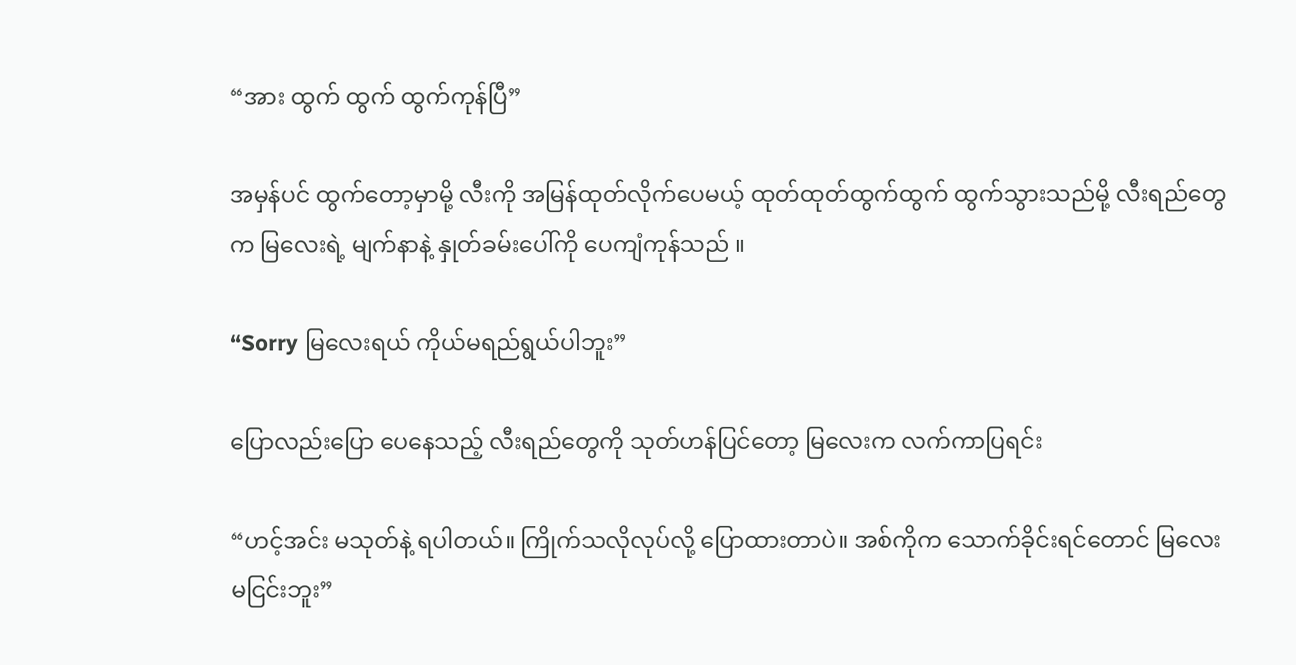“အား ထွက် ထွက် ထွက်ကုန်ပြီ”

အမှန်ပင် ထွက်တော့မှာမို့ လီးကို အမြန်ထုတ်လိုက်ပေမယ့် ထုတ်ထုတ်ထွက်ထွက် ထွက်သွားသည်မို့ လီးရည်တွေက မြလေးရဲ့ မျက်နာနဲ့ နှုတ်ခမ်းပေါ်ကို ပေကျံကုန်သည် ။

“Sorry မြလေးရယ် ကိုယ်မရည်ရွယ်ပါဘူး”

ပြောလည်းပြော ပေနေသည့် လီးရည်တွေကို သုတ်ဟန်ပြင်တော့ မြလေးက လက်ကာပြရင်း

“ဟင့်အင်း မသုတ်နဲ့ ရပါတယ်။ ကြိုက်သလိုလုပ်လို့ ပြောထားတာပဲ။ အစ်ကိုက သောက်ခိုင်းရင်တောင် မြလေး မငြင်းဘူး”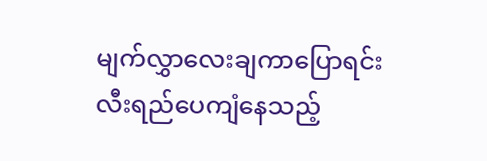မျက်လွှာလေးချကာပြောရင်း လီးရည်ပေကျံနေသည့်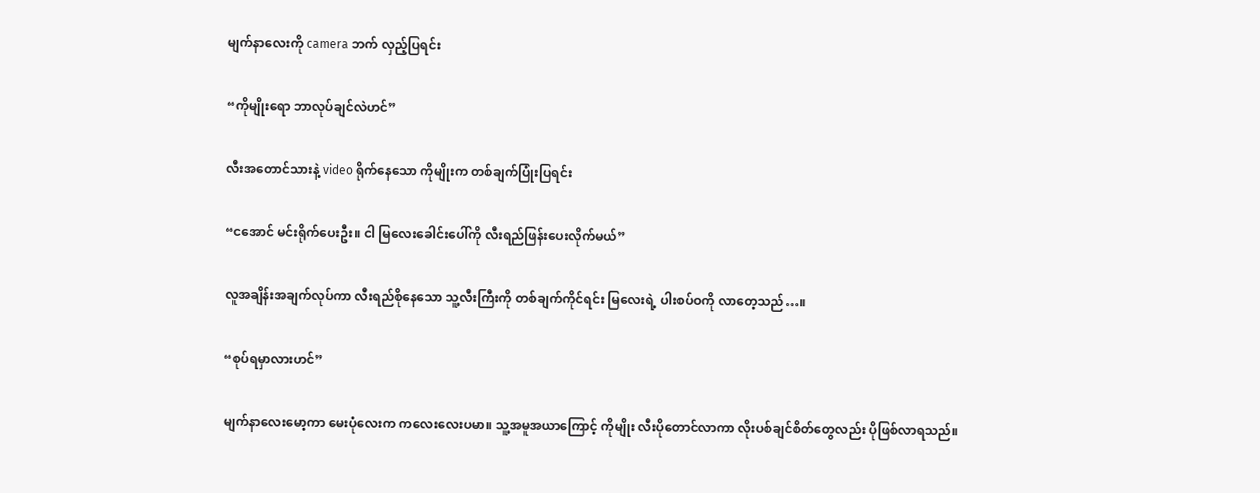မျက်နာလေးကို camera ဘက် လှည့်ပြရင်း

“ကိုမျိုးရော ဘာလုပ်ချင်လဲဟင်”

လီးအတောင်သားနဲ့ video ရိုက်နေသော ကိုမျိုးက တစ်ချက်ပြုံးပြရင်း

“ငအောင် မင်းရိုက်ပေးဦး။ ငါ မြလေးခေါင်းပေါ်ကို လီးရည်ဖြန်းပေးလိုက်မယ်”

လူအချိန်းအချက်လုပ်ကာ လီးရည်စိုနေသော သူ့လီးကြီးကို တစ်ချက်ကိုင်ရင်း မြလေးရဲ့ ပါးစပ်ဝကို လာတေ့သည်…။

“စုပ်ရမှာလားဟင်”

မျက်နာလေးမော့ကာ မေးပုံလေးက ကလေးလေးပမာ။ သူ့အမူအယာကြောင့် ကိုမျိုး လီးပိုတောင်လာကာ လိုးပစ်ချင်စိတ်တွေလည်း ပိုဖြစ်လာရသည်။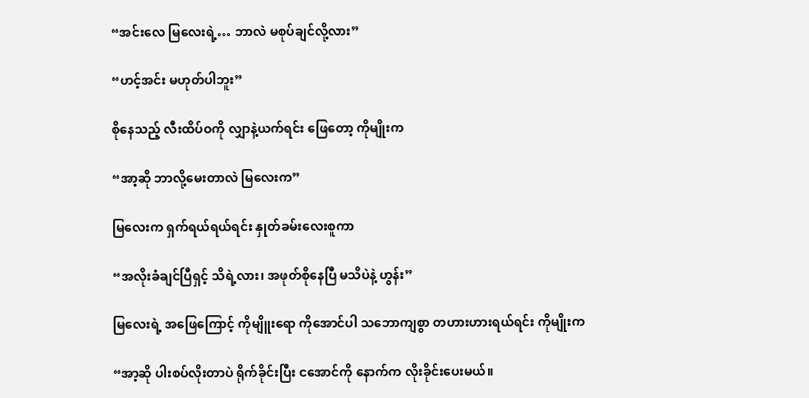“အင်းလေ မြလေးရဲ့… ဘာလဲ မစုပ်ချင်လို့လား”

“ဟင့်အင်း မဟုတ်ပါဘူး”

စိုနေသည့် လီးထိပ်ဝကို လျှာနဲ့ယက်ရင်း ဖြေတော့ ကိုမျိုးက

“အာ့ဆို ဘာလို့မေးတာလဲ မြလေးက”

မြလေးက ရှက်ရယ်ရယ်ရင်း နှုတ်ခမ်းလေးစူကာ

“အလိုးခံချင်ပြီရှင့် သိရဲ့လား၊ အဖုတ်စိုနေပြီ မသိပဲနဲ့ ဟွန်း”

မြလေးရဲ့ အဖြေကြောင့် ကိုမျိူးရော ကိုအောင်ပါ သဘောကျစွာ တဟားဟားရယ်ရင်း ကိုမျိုးက

“အာ့ဆို ပါးစပ်လိုးတာပဲ ရိုက်ခိုင်းပြီး ငအောင်ကို နောက်က လိုးခိုင်းပေးမယ်။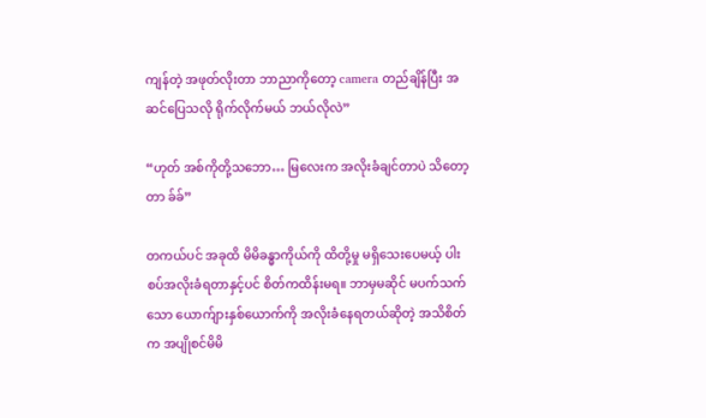ကျန်တဲ့ အဖုတ်လိုးတာ ဘာညာကိုတော့ camera တည်ချိန်ပြီး အဆင်ပြေသလို ရိုက်လိုက်မယ် ဘယ်လိုလဲ”

“ဟုတ် အစ်ကိုတို့သဘော… မြလေးက အလိုးခံချင်တာပဲ သိတော့တာ ခ်ခ်”

တကယ်ပင် အခုထိ မိမိခန္ဓာကိုယ်ကို ထိတို့မှု မရှိသေးပေမယ့် ပါးစပ်အလိုးခံရတာနှင့်ပင် စိတ်ကထိန်းမရ။ ဘာမှမဆိုင် မပက်သက်သော ယောက်ျားနှစ်ယောက်ကို အလိုးခံနေရတယ်ဆိုတဲ့ အသိစိတ်က အပျိုစင်မိမိ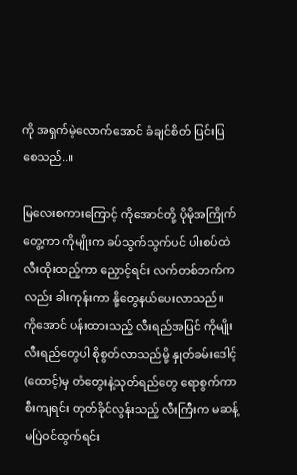ကို အရှက်မဲ့လောက်အောင် ခံချင်စိတ် ပြင်းပြစေသည်..။

မြလေးစကားကြောင့် ကိုအောင်တို့ ပိုမိုအကြိုက်တွေ့ကာ ကိုမျိုးက ခပ်သွက်သွက်ပင် ပါးစပ်ထဲ လီးထိုးထည့်ကာ ညှောင့်ရင်း လက်တစ်ဘက်ကလည်း ခါးကုန်းကာ နို့တွေနယ်ပေးလာသည်။ ကိုအောင် ပန်းထားသည့် လီးရည်အပြင် ကိုမျိုး လီးရည်တွေပါ စိုစွတ်လာသည်မို့ နှုတ်ခမ်းဒေါင့်(ထောင့်)မှ တံတွေးနဲ့သုတ်ရည်တွေ ရောစွက်ကာစီးကျရင်း တုတ်ခိုင်လွန်းသည့် လီးကြီးက မဆန့်မပြဲဝင်ထွက်ရင်း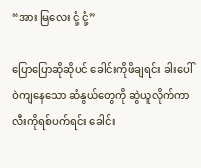“အား မြလေး ငုံ့ ငုံ့”

ပြောပြောဆိုဆိုပင် ခေါင်းကိုဖိချရင်း ခါးပေါ်ဝဲကျနေသော ဆံနွယ်တွေကို ဆွဲယူလိုက်ကာ လီးကိုရစ်ပက်ရင်း ခေါင်း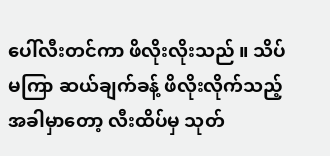ပေါ်လီးတင်ကာ ဖိလိုးလိုးသည် ။ သိပ်မကြာ ဆယ်ချက်ခန့် ဖိလိုးလိုက်သည့်အခါမှာတော့ လီးထိပ်မှ သုတ်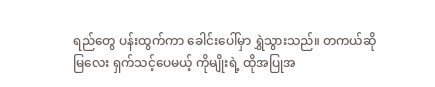ရည်တွေ ပန်းထွက်ကာ ခေါင်းပေါ်မှာ ရွှဲသွားသည်။ တကယ်ဆို မြလေး ရှက်သင့်ပေမယ့် ကိုမျိုးရဲ့ ထိုအပြုအ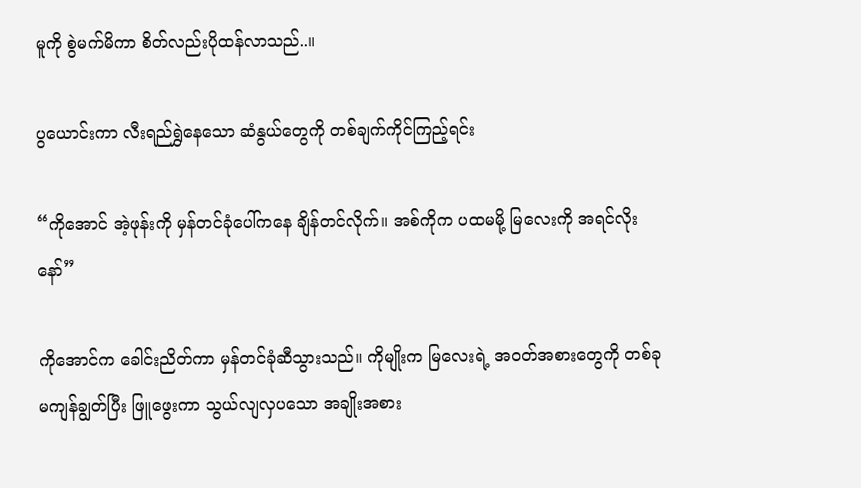မူကို စွဲမက်မိကာ စိတ်လည်းပိုထန်လာသည်..။

ပွယောင်းကာ လီးရည်ရွှဲနေသော ဆံနွယ်တွေကို တစ်ချက်ကိုင်ကြည့်ရင်း

“ကိုအောင် အဲ့ဖုန်းကို မှန်တင်ခုံပေါ်ကနေ ချိန်တင်လိုက်။ အစ်ကိုက ပထမမို့ မြလေးကို အရင်လိုးနော်”

ကိုအောင်က ခေါင်းညိတ်ကာ မှန်တင်ခုံဆီသွားသည်။ ကိုမျိုးက မြလေးရဲ့ အဝတ်အစားတွေကို တစ်ခုမကျန်ချွတ်ပြီး ဖြူဖွေးကာ သွယ်လျလှပသော အချိုးအစား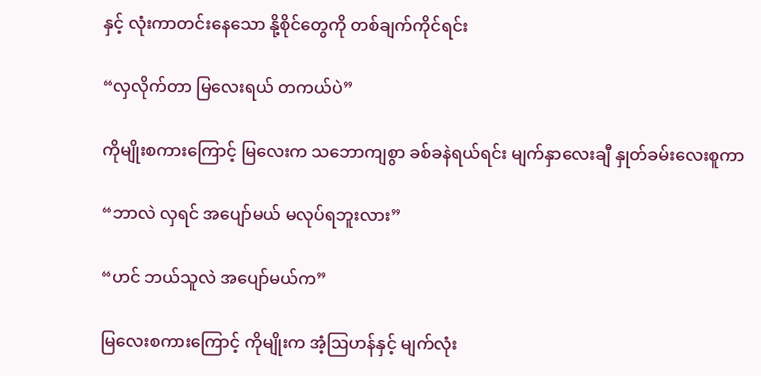နှင့် လုံးကာတင်းနေသော နို့စိုင်တွေကို တစ်ချက်ကိုင်ရင်း

“လှလိုက်တာ မြလေးရယ် တကယ်ပဲ”

ကိုမျိုးစကားကြောင့် မြလေးက သဘောကျစွာ ခစ်ခနဲရယ်ရင်း မျက်နှာလေးချီ နှုတ်ခမ်းလေးစူကာ

“ဘာလဲ လှရင် အပျော်မယ် မလုပ်ရဘူးလား”

“ဟင် ဘယ်သူလဲ အပျော်မယ်က”

မြလေးစကားကြောင့် ကိုမျိုးက အံ့ဩဟန်နှင့် မျက်လုံး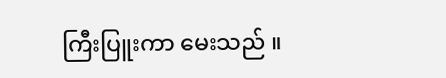ကြီးပြူးကာ မေးသည် ။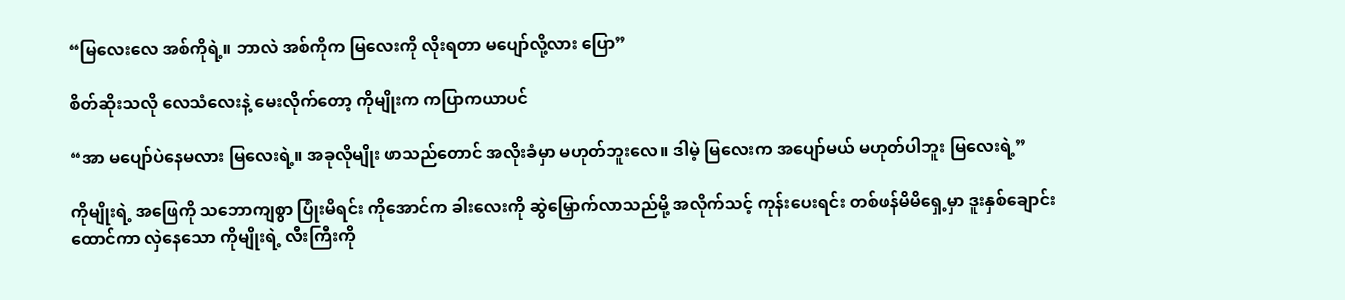“မြလေးလေ အစ်ကိုရဲ့။ ဘာလဲ အစ်ကိုက မြလေးကို လိုးရတာ မပျော်လို့လား ပြော”

စိတ်ဆိုးသလို လေသံလေးနဲ့ မေးလိုက်တော့ ကိုမျိုးက ကပြာကယာပင်

“အာ မပျော်ပဲနေမလား မြလေးရဲ့။ အခုလိုမျိုး ဖာသည်တောင် အလိုးခံမှာ မဟုတ်ဘူးလေ။ ဒါမဲ့ မြလေးက အပျော်မယ် မဟုတ်ပါဘူး မြလေးရဲ့”

ကိုမျိုးရဲ့ အဖြေကို သဘောကျစွာ ပြုံးမိရင်း ကိုအောင်က ခါးလေးကို ဆွဲမြှောက်လာသည်မို့ အလိုက်သင့် ကုန်းပေးရင်း တစ်ဖန်မိမိရှေ့မှာ ဒူးနှစ်ချောင်းထောင်ကာ လှဲနေသော ကိုမျိုးရဲ့ လီးကြီးကို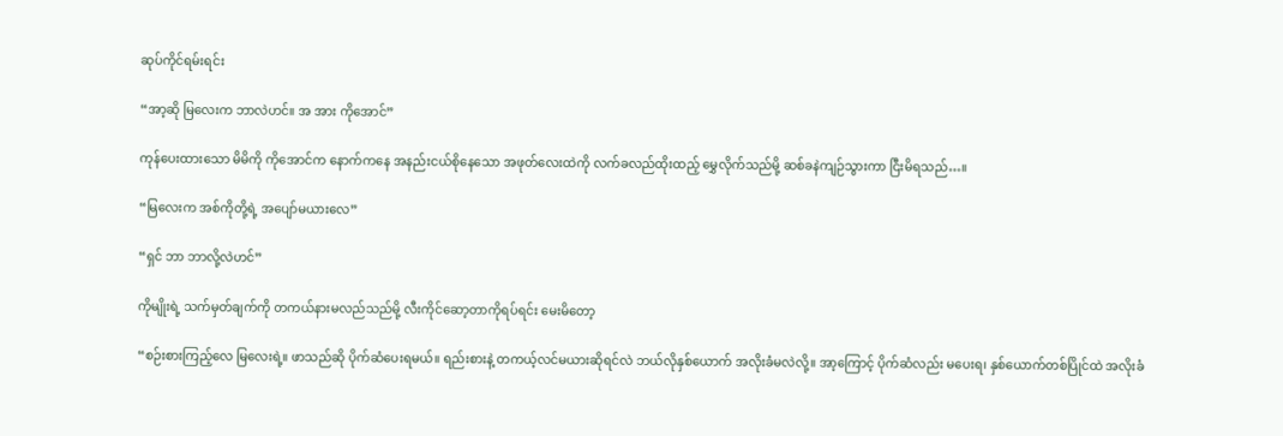ဆုပ်ကိုင်ရမ်းရင်း

“အာ့ဆို မြလေးက ဘာလဲဟင်။ အ အား ကိုအောင်”

ကုန်ပေးထားသော မိမိကို ကိုအောင်က နောက်ကနေ အနည်းငယ်စိုနေသော အဖုတ်လေးထဲကို လက်ခလည်ထိုးထည့် မွှေလိုက်သည်မို့ ဆစ်ခနဲကျဉ်သွားကာ ငြီးမိရသည်…။

“မြလေးက အစ်ကိုတို့ရဲ့ အပျော်မယားလေ”

“ရှင် ဘာ ဘာလို့လဲဟင်”

ကိုမျိုးရဲ့ သက်မှတ်ချက်ကို တကယ်နားမလည်သည်မို့ လီးကိုင်ဆော့တာကိုရပ်ရင်း မေးမိတော့

“စဉ်းစားကြည့်လေ မြလေးရဲ့။ ဖာသည်ဆို ပိုက်ဆံပေးရမယ်။ ရည်းစားနဲ့ တကယ့်လင်မယားဆိုရင်လဲ ဘယ်လိုနှစ်ယောက် အလိုးခံမလဲလို့။ အာ့ကြောင့် ပိုက်ဆံလည်း မပေးရ၊ နှစ်ယောက်တစ်ပြိုင်ထဲ အလိုးခံ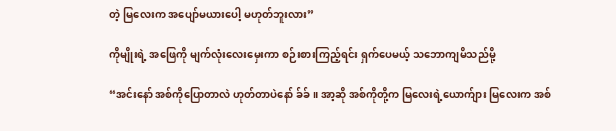တဲ့ မြလေးက အပျော်မယားပေါ့ မဟုတ်ဘူးလား”

ကိုမျိုးရဲ့ အဖြေကို မျက်လုံးလေးမှေးကာ စဉ်းစားကြည့်ရင်း ရှက်ပေမယ့် သဘောကျမိသည်မို့

“အင်းနော် အစ်ကိုပြောတာလဲ ဟုတ်တာပဲနော် ခ်ခ်။ အာ့ဆို အစ်ကိုတို့က မြလေးရဲ့ယောက်ျား မြလေးက အစ်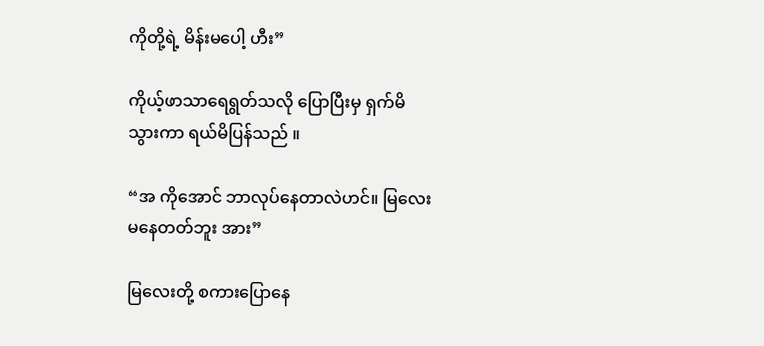ကိုတို့ရဲ့ မိန်းမပေါ့ ဟီး”

ကိုယ့်ဖာသာရေရွတ်သလို ပြောပြီးမှ ရှက်မိသွားကာ ရယ်မိပြန်သည် ။

“အ ကိုအောင် ဘာလုပ်နေတာလဲဟင်။ မြလေး မနေတတ်ဘူး အား”

မြလေးတို့ စကားပြောနေ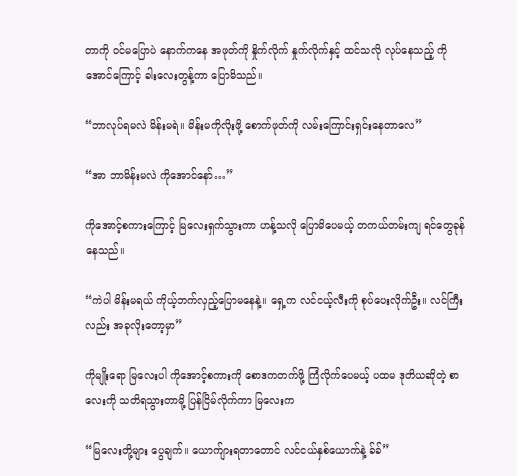တာကို ဝင်မပြောပဲ နောက်ကနေ အဖုတ်ကို နှိုက်လိုက် နှုက်လိုက်နှင့် ထင်သလို လုပ်နေသည့် ကိုအောင်ကြောင့် ခါးလေးတွန့်ကာ ပြောမိသည်။

“ဘာလုပ်ရမလဲ မိန်းမရဲ။ မိန်းမကိုလိုးဖို့ စောက်ဖုတ်ကို လမ်းကြောင်းရှင်းနေတာလေ”

“အာ ဘာမိန်းမလဲ ကိုအောင်နော်…”

ကိုအောင့်စကားကြောင့် မြလေးရှက်သွားကာ ဟန့်သလို ပြောမိပေမယ့် တကယ်တမ်းကျ ရင်တွေခုန်နေသည်။

“ကဲပါ မိန်းမရယ် ကိုယ့်ဘက်လှည့်ပြောမနေနဲ့။ ရှေ့က လင်ငယ့်လီးကို စုပ်ပေးလိုက်ဦး။ လင်ကြီးလည်း အခုလိုးတော့မှာ”

ကိုမျိုးရော မြလေးပါ ကိုအောင့်စကားကို စောဒကတက်ဖို့ ကြံလိုက်ပေမယ့် ပထမ ဒုတိယဆိုတဲ့ စာလေးကို သတိရသွားတာမို့ ပြန်ငြိမ်လိုက်ကာ မြလေးက

“မြလေးတို့များ ပွေချက်။ ယောက်ျားရတာတောင် လင်ငယ်နှစ်ယောက်နဲ့ ခ်ခ်”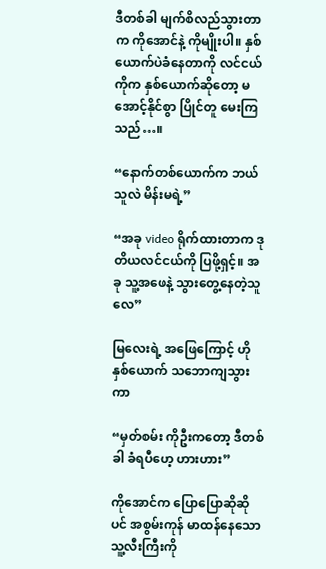ဒီတစ်ခါ မျက်စိလည်သွားတာက ကိုအောင်နဲ့ ကိုမျိုးပါ။ နှစ်ယောက်ပဲခံနေတာကို လင်ငယ်ကိုက နှစ်ယောက်ဆိုတော့ မအောင့်နိုင်စွာ ပြိုင်တူ မေးကြသည်…။

“နောက်တစ်ယောက်က ဘယ်သူလဲ မိန်းမရဲ့”

“အခု video ရိုက်ထားတာက ဒုတိယလင်ငယ်ကို ပြဖို့ရှင့်။ အခု သူ့အဖေနဲ့ သွားတွေ့နေတဲ့သူလေ”

မြလေးရဲ့ အဖြေကြောင့် ဟိုနှစ်ယောက် သဘောကျသွားကာ

“မှတ်စမ်း ကိုဦးကတော့ ဒီတစ်ခါ ခံရပီဟေ့ ဟားဟား”

ကိုအောင်က ပြောပြောဆိုဆိုပင် အစွမ်းကုန် မာထန်နေသော သူ့လီးကြီးကို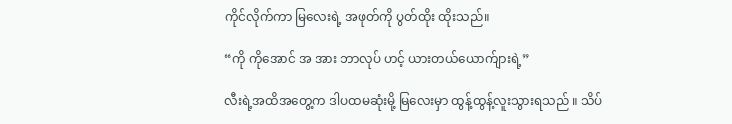ကိုင်လိုက်ကာ မြလေးရဲ့ အဖုတ်ကို ပွတ်ထိုး ထိုးသည်။

“ကို ကိုအောင် အ အား ဘာလုပ် ဟင့် ယားတယ်ယောက်ျားရဲ့”

လီးရဲ့အထိအတွေ့က ဒါပထမဆုံးမို့ မြလေးမှာ ထွန့်ထွန့်လူးသွားရသည် ။ သိပ်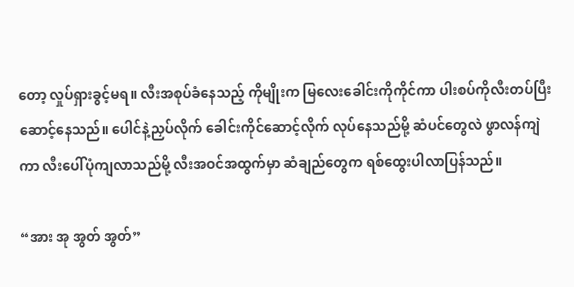တော့ လှုပ်ရှားခွင့်မရ။ လီးအစုပ်ခံနေသည့် ကိုမျိုးက မြလေးခေါင်းကိုကိုင်ကာ ပါးစပ်ကိုလီးတပ်ပြီး ဆောင့်နေသည်။ ပေါင်နဲ့ညှပ်လိုက် ခေါင်းကိုင်ဆောင့်လိုက် လုပ်နေသည်မို့ ဆံပင်တွေလဲ ဖွာလန်ကျဲကာ လီးပေါ်ပုံကျလာသည်မို့ လီးအဝင်အထွက်မှာ ဆံချည်တွေက ရစ်ထွေးပါလာပြန်သည်။

“အား အု အွတ် အွတ်”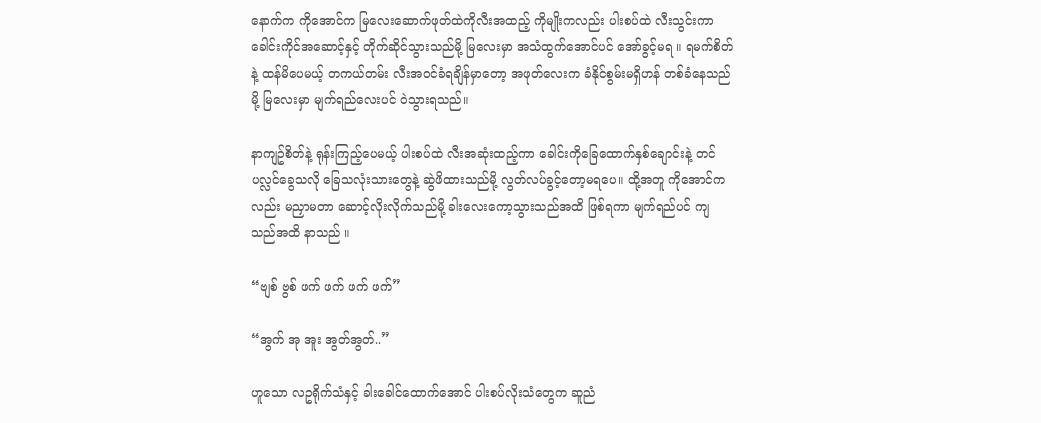နောက်က ကိုအောင်က မြလေးဆောက်ဖုတ်ထဲကိုလီးအထည့် ကိုမျိုးကလည်း ပါးစပ်ထဲ လီးသွင်းကာ ခေါင်းကိုင်အဆောင့်နှင့် တိုက်ဆိုင်သွားသည်မို့ မြလေးမှာ အသံထွက်အောင်ပင် အော်ခွင့်မရ ။ ရမက်စိတ်နဲ့ ထန်မိပေမယ့် တကယ်တမ်း လီးအဝင်ခံရချိန်မှာတော့ အဖုတ်လေးက ခံနိုင်စွမ်းမရှိဟန် တစ်ခံနေသည်မို့ မြလေးမှာ မျက်ရည်လေးပင် ဝဲသွားရသည်။

နာကျဥ်စိတ်နဲ့ ရုန်းကြည့်ပေမယ့် ပါးစပ်ထဲ လီးအဆုံးထည့်ကာ ခေါင်းကိုခြေထောက်နှစ်ချောင်းနဲ့ တင်ပလ္လင်ခွေသလို ခြေသလုံးသားတွေနဲ့ ဆွဲဖိထားသည်မို့ လွတ်လပ်ခွင့်တော့မရပေ။ ထို့အတူ ကိုအောင်ကလည်း မညှာမတာ ဆောင့်လိုးလိုက်သည်မို့ ခါးလေးကော့သွားသည်အထိ ဖြစ်ရကာ မျက်ရည်ပင် ကျသည်အထိ နာသည် ။

“ဗျစ် ဗွစ် ဖက် ဖက် ဖက် ဖက်”

“အွက် အု အူး အွတ်အွတ်..”

ဟူသော လဥရိုက်သံနှင့် ခါးခေါင်ထောက်အောင် ပါးစပ်လိုးသံတွေက ဆူညံ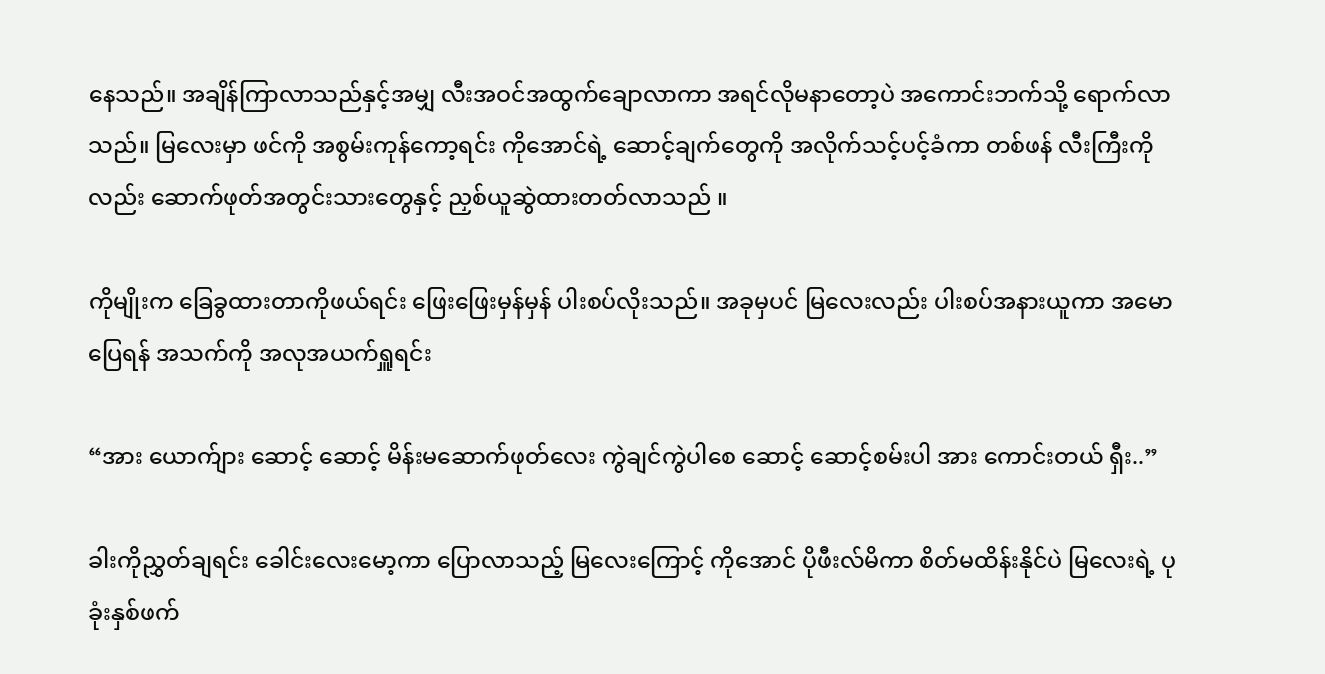နေသည်။ အချိန်ကြာလာသည်နှင့်အမျှ လီးအဝင်အထွက်ချောလာကာ အရင်လိုမနာတော့ပဲ အကောင်းဘက်သို့ ရောက်လာသည်။ မြလေးမှာ ဖင်ကို အစွမ်းကုန်ကော့ရင်း ကိုအောင်ရဲ့ ဆောင့်ချက်တွေကို အလိုက်သင့်ပင့်ခံကာ တစ်ဖန် လီးကြီးကိုလည်း ဆောက်ဖုတ်အတွင်းသားတွေနှင့် ညှစ်ယူဆွဲထားတတ်လာသည် ။

ကိုမျိုးက ခြေခွထားတာကိုဖယ်ရင်း ဖြေးဖြေးမှန်မှန် ပါးစပ်လိုးသည်။ အခုမှပင် မြလေးလည်း ပါးစပ်အနားယူကာ အမောပြေရန် အသက်ကို အလုအယက်ရှူရင်း

“အား ယောက်ျား ဆောင့် ဆောင့် မိန်းမဆောက်ဖုတ်လေး ကွဲချင်ကွဲပါစေ ဆောင့် ဆောင့်စမ်းပါ အား ကောင်းတယ် ရှီး..”

ခါးကိုညွှတ်ချရင်း ခေါင်းလေးမော့ကာ ပြောလာသည့် မြလေးကြောင့် ကိုအောင် ပိုဖီးလ်မိကာ စိတ်မထိန်းနိုင်ပဲ မြလေးရဲ့ ပုခုံးနှစ်ဖက်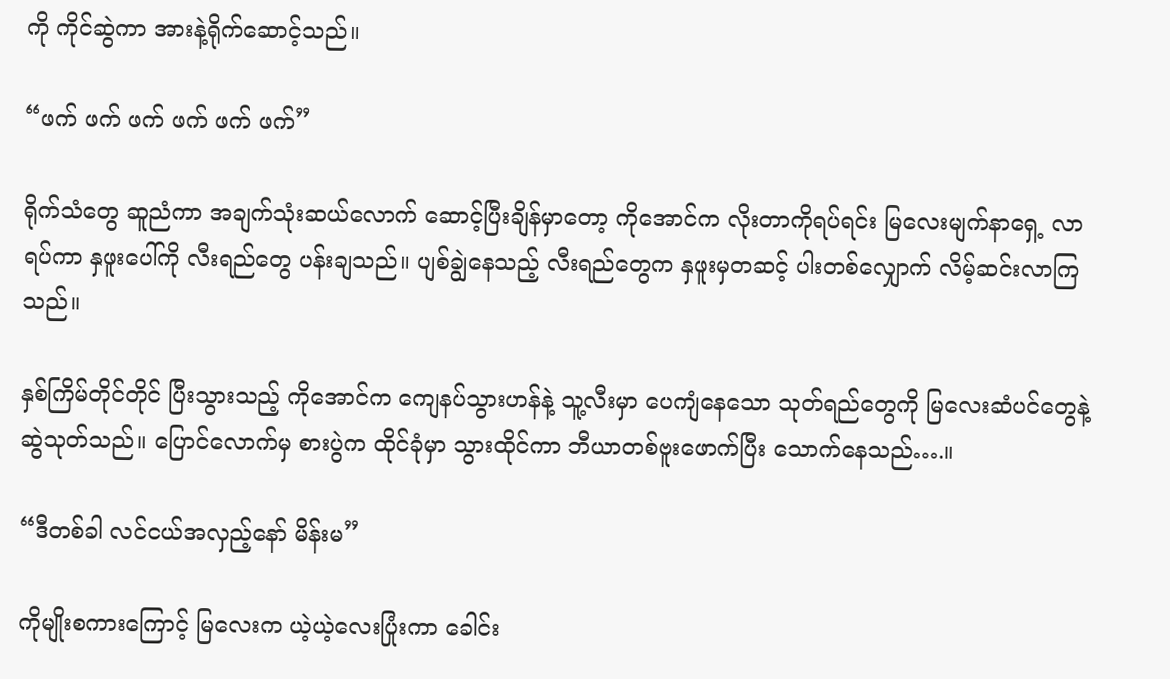ကို ကိုင်ဆွဲကာ အားနဲ့ရိုက်ဆောင့်သည်။

“ဖက် ဖက် ဖက် ဖက် ဖက် ဖက်”

ရိုက်သံတွေ ဆူညံကာ အချက်သုံးဆယ်လောက် ဆောင့်ပြီးချိန်မှာတော့ ကိုအောင်က လိုးတာကိုရပ်ရင်း မြလေးမျက်နာရှေ့ လာရပ်ကာ နှဖူးပေါ်ကို လီးရည်တွေ ပန်းချသည်။ ပျစ်ချွဲနေသည့် လီးရည်တွေက နှဖူးမှတဆင့် ပါးတစ်လျှောက် လိမ့်ဆင်းလာကြသည်။

နှစ်ကြိမ်တိုင်တိုင် ပြီးသွားသည့် ကိုအောင်က ကျေနပ်သွားဟန်နဲ့ သူ့လီးမှာ ပေကျံနေသော သုတ်ရည်တွေကို မြလေးဆံပင်တွေနဲ့ ဆွဲသုတ်သည်။ ပြောင်လောက်မှ စားပွဲက ထိုင်ခုံမှာ သွားထိုင်ကာ ဘီယာတစ်ဗူးဖောက်ပြီး သောက်နေသည်….။

“ဒီတစ်ခါ လင်ငယ်အလှည့်နော် မိန်းမ”

ကိုမျိုးစကားကြောင့် မြလေးက ယဲ့ယဲ့လေးပြုံးကာ ခေါင်း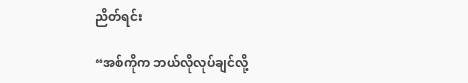ညိတ်ရင်း

“အစ်ကိုက ဘယ်လိုလုပ်ချင်လို့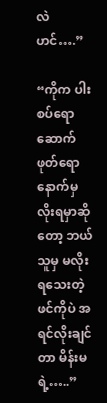လဲဟင်….”

“ကိုက ပါးစပ်ရော ဆောက်ဖုတ်ရော နောက်မှ လိုးရမှာဆိုတော့ ဘယ်သူမှ မလိုးရသေးတဲ့ ဖင်ကိုပဲ အရင်လိုးချင်တာ မိန်းမရဲ့…..”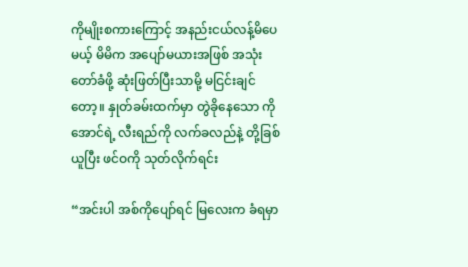ကိုမျိုးစကားကြောင့် အနည်းငယ်လန့်မိပေမယ့် မိမိက အပျော်မယားအဖြစ် အသုံးတော်ခံဖို့ ဆုံးဖြတ်ပြီးသာမို့ မငြင်းချင်တော့။ နှုတ်ခမ်းထက်မှာ တွဲခိုနေသော ကိုအောင်ရဲ့ လီးရည်ကို လက်ခလည်နဲ့ တို့ခြစ်ယူပြီး ဖင်ဝကို သုတ်လိုက်ရင်း

“အင်းပါ အစ်ကိုပျော်ရင် မြလေးက ခံရမှာ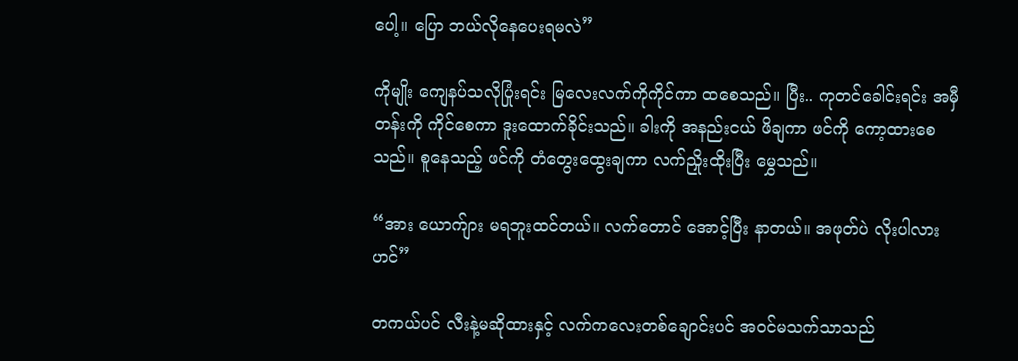ပေါ့။ ပြော ဘယ်လိုနေပေးရမလဲ”

ကိုမျိုး ကျေနပ်သလိုပြုံးရင်း မြလေးလက်ကိုကိုင်ကာ ထစေသည်။ ပြီး.. ကုတင်ခေါင်းရင်း အမှီတန်းကို ကိုင်စေကာ ဒူးထောက်ခိုင်းသည်။ ခါးကို အနည်းငယ် ဖိချကာ ဖင်ကို ကော့ထားစေသည်။ စူနေသည့် ဖင်ကို တံတွေးထွေးချကာ လက်ညှိုးထိုးပြီး မွှေသည်။

“အား ယောက်ျား မရဘူးထင်တယ်။ လက်တောင် အောင့်ပြီး နာတယ်။ အဖုတ်ပဲ လိုးပါလား ဟင်”

တကယ်ပင် လီးနဲ့မဆိုထားနှင့် လက်ကလေးတစ်ချောင်းပင် အဝင်မသက်သာသည်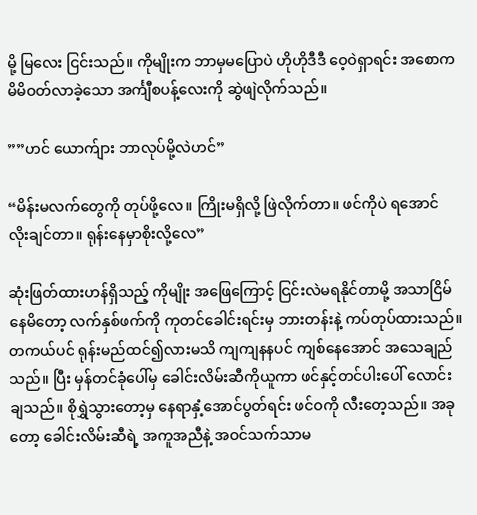မို့ မြလေး ငြင်းသည်။ ကိုမျိုးက ဘာမှမပြောပဲ ဟိုဟိုဒီဒီ ဝေ့ဝဲရှာရင်း အစောက မိမိဝတ်လာခဲ့သော အင်္ကျီစပန့်လေးကို ဆွဲဖျဲလိုက်သည်။

””ဟင် ယောက်ျား ဘာလုပ်မို့လဲဟင်”

“မိန်းမလက်တွေကို တုပ်ဖို့လေ။ ကြိုးမရှိလို့ ဖြဲလိုက်တာ။ ဖင်ကိုပဲ ရအောင် လိုးချင်တာ။ ရုန်းနေမှာစိုးလို့လေ”

ဆုံးဖြတ်ထားဟန်ရှိသည့် ကိုမျိုး အဖြေကြောင့် ငြင်းလဲမရနိုင်တာမို့ အသာငြိမ်နေမိတော့ လက်နှစ်ဖက်ကို ကုတင်ခေါင်းရင်းမှ ဘားတန်းနဲ့ ကပ်တုပ်ထားသည်။ တကယ်ပင် ရုန်းမည်ထင်၍လားမသိ ကျကျနနပင် ကျစ်နေအောင် အသေချည်သည်။ ပြီး မှန်တင်ခုံပေါ်မှ ခေါင်းလိမ်းဆီကိုယူကာ ဖင်နှင့်တင်ပါးပေါ် လောင်းချသည်။ စိုရွှဲသွားတော့မှ နေရာနှံ့အောင်ပွတ်ရင်း ဖင်ဝကို လီးတေ့သည်။ အခုတော့ ခေါင်းလိမ်းဆီရဲ့ အကူအညီနဲ့ အဝင်သက်သာမ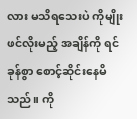လား မသိရသေးပဲ ကိုမျိုး ဖင်လိုးမည့် အချိန်ကို ရင်ခုန်စွာ စောင့်ဆိုင်းနေမိသည်။ ကို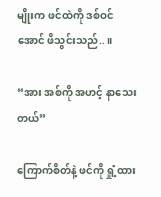မျိုးက ဖင်ထဲကို ဒစ်ဝင်အောင် ဖိသွင်းသည်..။

“အား အစ်ကို အဟင့် နာသေးတယ်”

ကြောက်စိတ်နဲ့ ဖင်ကို ရှုံ့ထား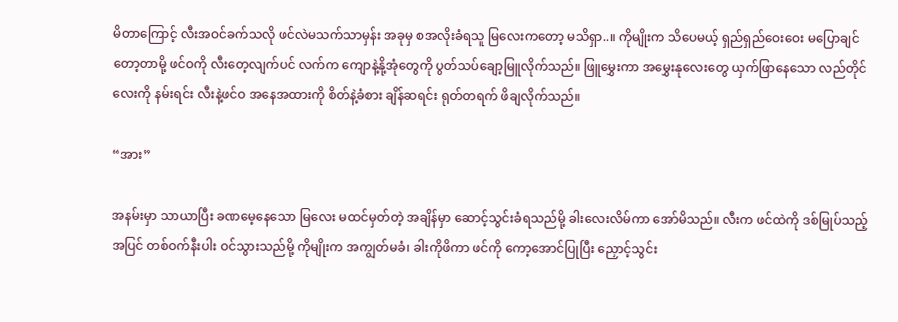မိတာကြောင့် လီးအဝင်ခက်သလို ဖင်လဲမသက်သာမှန်း အခုမှ စအလိုးခံရသူ မြလေးကတော့ မသိရှာ..။ ကိုမျိုးက သိပေမယ့် ရှည်ရှည်ဝေးဝေး မပြောချင်တော့တာမို့ ဖင်ဝကို လီးတေ့လျက်ပင် လက်က ကျောနဲ့နို့အုံတွေကို ပွတ်သပ်ချော့မြူလိုက်သည်။ ဖြူမွှေးကာ အမွှေးနုလေးတွေ ယှက်ဖြာနေသော လည်တိုင်လေးကို နမ်းရင်း လီးနဲ့ဖင်ဝ အနေအထားကို စိတ်နဲ့ခံစား ချိန်ဆရင်း ရုတ်တရက် ဖိချလိုက်သည်။

“အား”

အနမ်းမှာ သာယာပြီး ခဏမေ့နေသော မြလေး မထင်မှတ်တဲ့ အချိန်မှာ ဆောင့်သွင်းခံရသည်မို့ ခါးလေးလိမ်ကာ အော်မိသည်။ လီးက ဖင်ထဲကို ဒစ်မြုပ်သည့်အပြင် တစ်ဝက်နီးပါး ဝင်သွားသည်မို့ ကိုမျိုးက အကျွတ်မခံ၊ ခါးကိုဖိကာ ဖင်ကို ကော့အောင်ပြုပြီး ညှောင့်သွင်း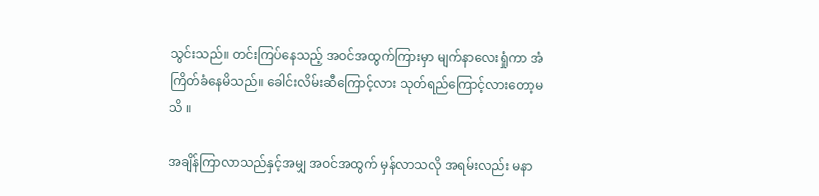သွင်းသည်။ တင်းကြပ်နေသည့် အဝင်အထွက်ကြားမှာ မျက်နာလေးရှုံကာ အံကြိတ်ခံနေမိသည်။ ခေါင်းလိမ်းဆီကြောင့်လား သုတ်ရည်ကြောင့်လားတော့မသိ ။

အချိန်ကြာလာသည်နှင့်အမျှ အဝင်အထွက် မှန်လာသလို အရမ်းလည်း မနာ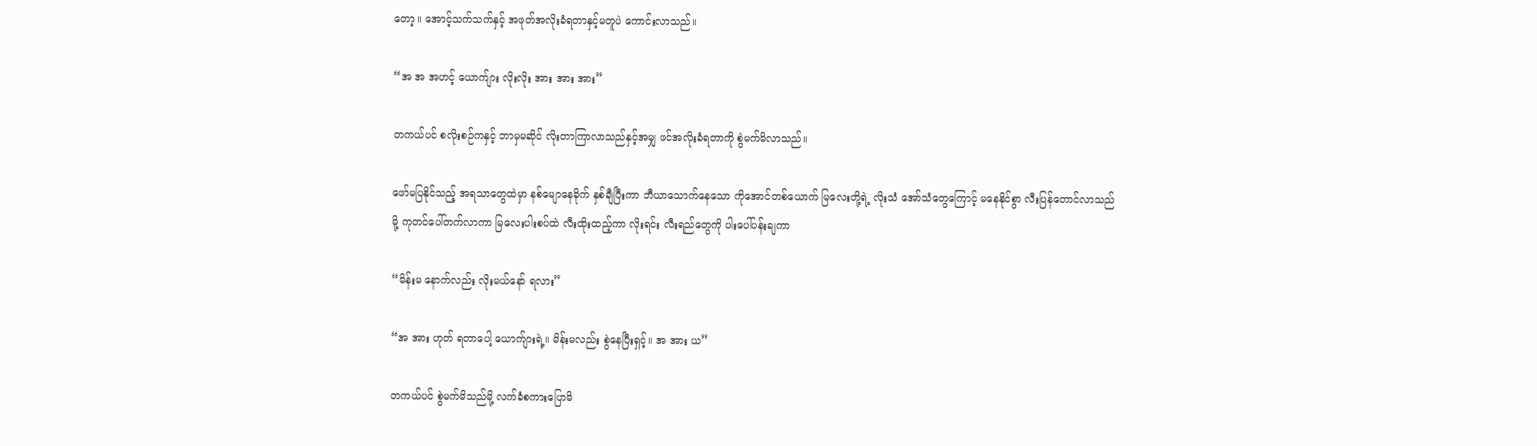တော့။ အောင့်သက်သက်နှင့် အဖုတ်အလိုးခံရတာနှင့်မတူပဲ ကောင်းလာသည်။

“အ အ အဟင့် ယောက်ျား လိုးလိုး အား အား အား”

တကယ်ပင် စလိုးစဉ်ကနှင့် ဘာမှမဆိုင် လိုးတာကြာလာသည်နှင့်အမျှ ဖင်အလိုးခံရတာကို စွဲမက်မိလာသည်။

ဖော်မပြနိုင်သည့် အရသာတွေထဲမှာ နစ်မျောနေခိုက် နှစ်ချီပြီးကာ ဘီယာသောက်နေသော ကိုအောင်တစ်ယောက် မြလေးတို့ရဲ့ လိုးသံ အော်သံတွေကြောင့် မနေနိုင်စွာ လီးပြန်တောင်လာသည်မို့ ကုတင်ပေါ်တက်လာကာ မြလေးပါးစပ်ထဲ လီးထိုးထည့်ကာ လိုးရင်း လီးရည်တွေကို ပါးပေါ်ပန်းချကာ

“မိန်းမ နောက်လည်း လိုးမယ်နော် ရလား”

“အ အား ဟုတ် ရတာပေါ့ ယောက်ျားရဲ့။ မိန်းမလည်း စွဲနေပြီးရှင့်။ အ အား ယ”

တကယ်ပင် စွဲမက်မိသည်မို့ လက်ခံစကားပြောမိ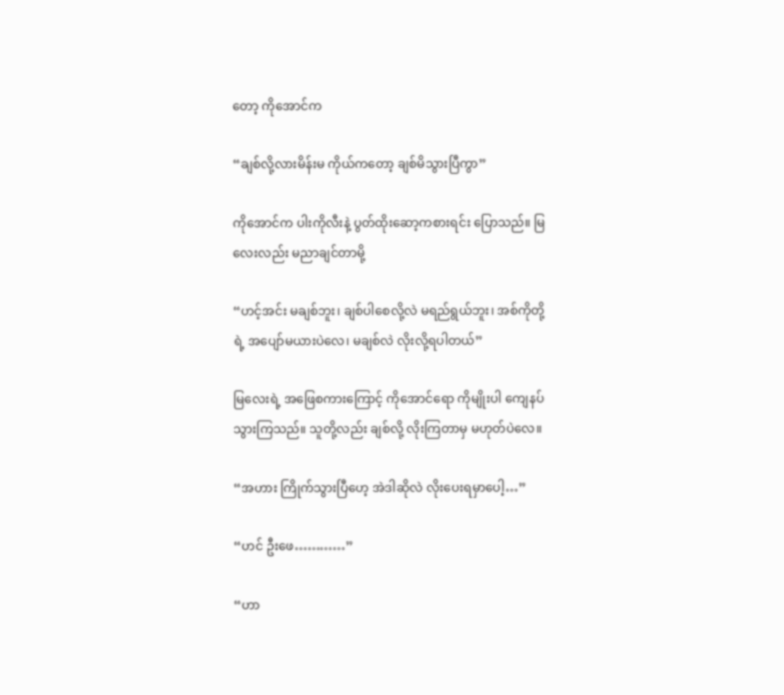တော့ ကိုအောင်က

“ချစ်လို့လားမိန်းမ ကိုယ်ကတော့ ချစ်မိသွားပြီကွာ”

ကိုအောင်က ပါးကိုလီးနဲ့ ပွတ်ထိုးဆော့ကစားရင်း ပြောသည်။ မြလေးလည်း မညာချင်တာမို့

“ဟင့်အင်း မချစ်ဘူး၊ ချစ်ပါစေလို့လဲ မရည်ရွယ်ဘူး၊ အစ်ကိုတို့ရဲ့ အပျော်မယားပဲလေ၊ မချစ်လဲ လိုးလို့ရပါတယ်”

မြလေးရဲ့ အဖြေစကားကြောင့် ကိုအောင်ရော ကိုမျိုးပါ ကျေနပ်သွားကြသည်။ သူတို့လည်း ချစ်လို့ လိုးကြတာမှ မဟုတ်ပဲလေ။

“အဟား ကြိုက်သွားပြီဟေ့ အဲဒါဆိုလဲ လိုးပေးရမှာပေါ့…”

“ဟင် ဦးဖေ…………”

“ဟာ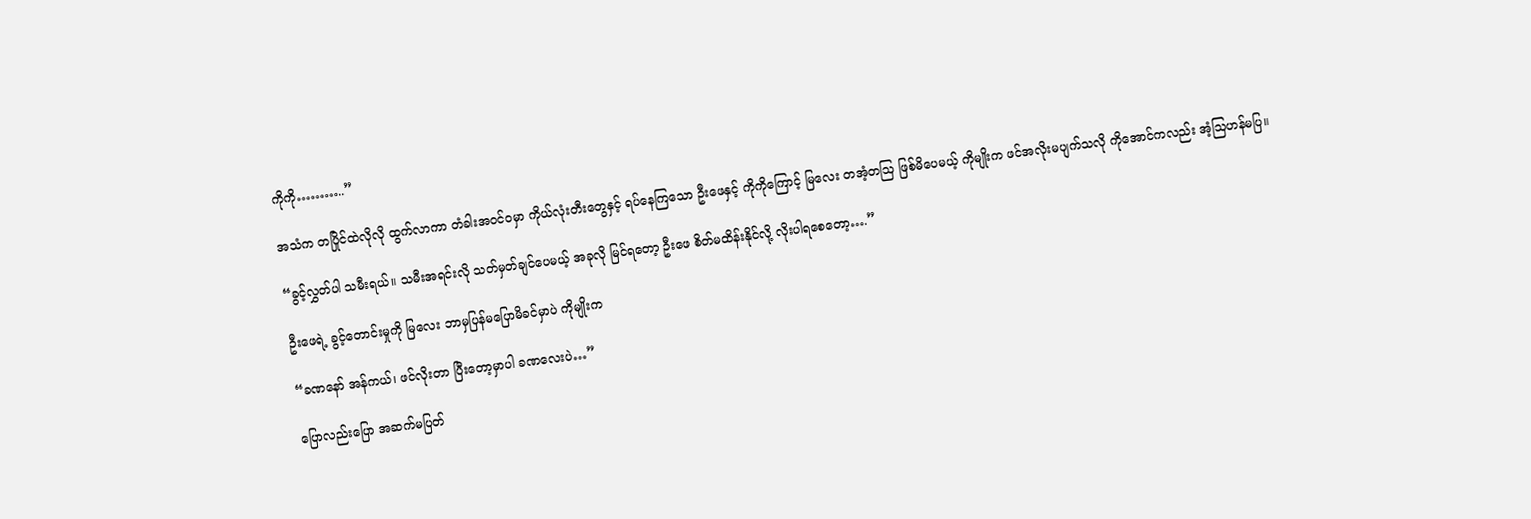ကိုကို………..”

အသံက တပြိုင်ထဲလိုလို ထွက်လာကာ တံခါးအဝင်ဝမှာ ကိုယ်လုံးတီးတွေနှင့် ရပ်နေကြသော ဦးဖေနှင့် ကိုကိုကြောင့် မြလေး တအံ့တဩ ဖြစ်မိပေမယ့် ကိုမျိုးက ဖင်အလိုးမပျက်သလို ကိုအောင်ကလည်း အံ့ဩဟန်မပြ။

“ခွင့်လွှတ်ပါ သမီးရယ်။ သမီးအရင်းလို သတ်မှတ်ချင်ပေမယ့် အခုလို မြင်ရတော့ ဦးဖေ စိတ်မထိန်းနိုင်လို့ လိုးပါရစေတော့….”

ဦးဖေရဲ့ ခွင့်တောင်းမှုကို မြလေး ဘာမှပြန်မပြောမိခင်မှာပဲ ကိုမျိုးက

“ခဏနော် အန်ကယ်၊ ဖင်လိုးတာ ပြီးတော့မှာပါ ခဏလေးပဲ…”

ပြောလည်းပြော အဆက်မပြတ်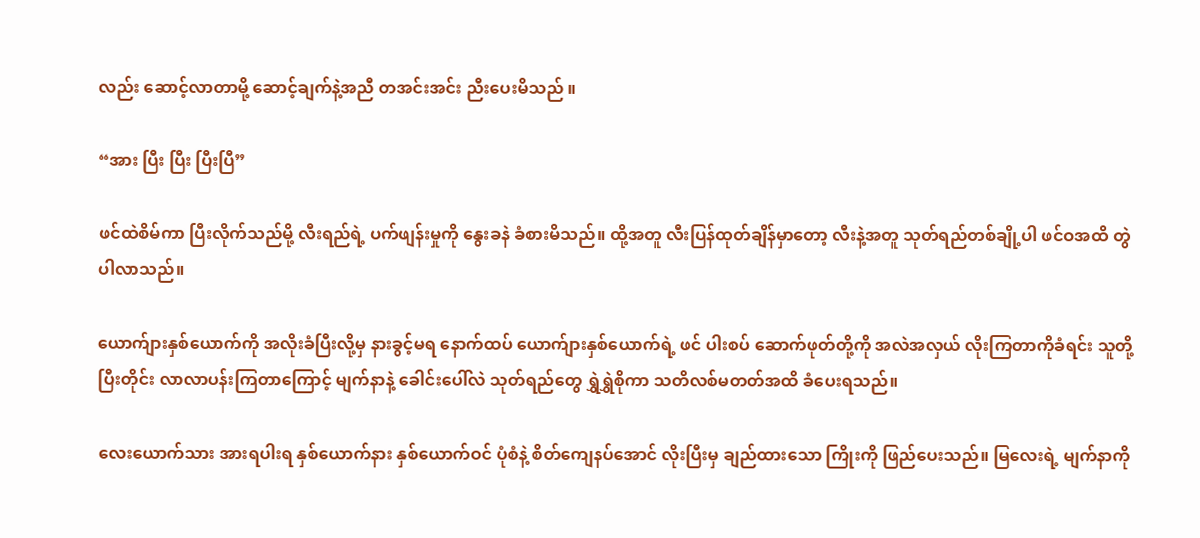လည်း ဆောင့်လာတာမို့ ဆောင့်ချက်နဲ့အညီ တအင်းအင်း ညီးပေးမိသည် ။

“အား ပြီး ပြီး ပြီးပြီ”

ဖင်ထဲစိမ်ကာ ပြီးလိုက်သည်မို့ လီးရည်ရဲ့ ပက်ဖျန်းမှုကို နွေးခနဲ ခံစားမိသည်။ ထို့အတူ လီးပြန်ထုတ်ချိန်မှာတော့ လီးနဲ့အတူ သုတ်ရည်တစ်ချို့ပါ ဖင်ဝအထိ တွဲပါလာသည်။

ယောက်ျားနှစ်ယောက်ကို အလိုးခံပြီးလို့မှ နားခွင့်မရ နောက်ထပ် ယောက်ျားနှစ်ယောက်ရဲ့ ဖင် ပါးစပ် ဆောက်ဖုတ်တို့ကို အလဲအလှယ် လိုးကြတာကိုခံရင်း သူတို့ပြီးတိုင်း လာလာပန်းကြတာကြောင့် မျက်နာနဲ့ ခေါင်းပေါ်လဲ သုတ်ရည်တွေ ရွှဲရွှဲစိုကာ သတိလစ်မတတ်အထိ ခံပေးရသည်။

လေးယောက်သား အားရပါးရ နှစ်ယောက်နား နှစ်ယောက်ဝင် ပုံစံနဲ့ စိတ်ကျေနပ်အောင် လိုးပြီးမှ ချည်ထားသော ကြိုးကို ဖြည်ပေးသည်။ မြလေးရဲ့ မျက်နာကို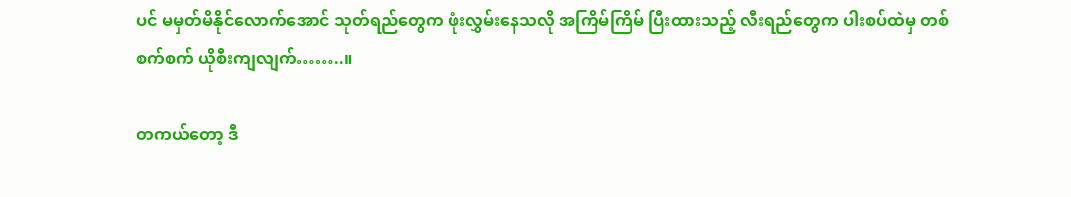ပင် မမှတ်မိနိုင်လောက်အောင် သုတ်ရည်တွေက ဖုံးလွှမ်းနေသလို အကြိမ်ကြိမ် ပြီးထားသည့် လီးရည်တွေက ပါးစပ်ထဲမှ တစ်စက်စက် ယိုစီးကျလျက်……..။

တကယ်တော့ ဒီ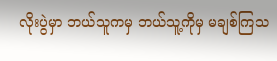လိုးပွဲမှာ ဘယ်သူကမှ ဘယ်သူ့ကိုမှ မချစ်ကြသ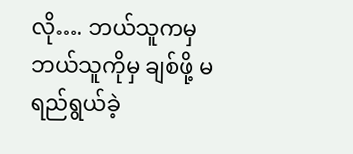လို…. ဘယ်သူကမှ ဘယ်သူကိုမှ ချစ်ဖို့ မရည်ရွယ်ခဲ့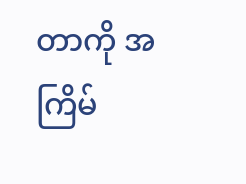တာကို အကြိမ်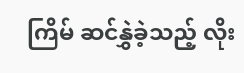ကြိမ် ဆင်နွှဲခဲ့သည့် လိုး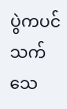ပွဲကပင် သက်သေ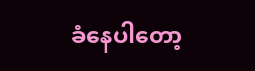ခံနေပါတော့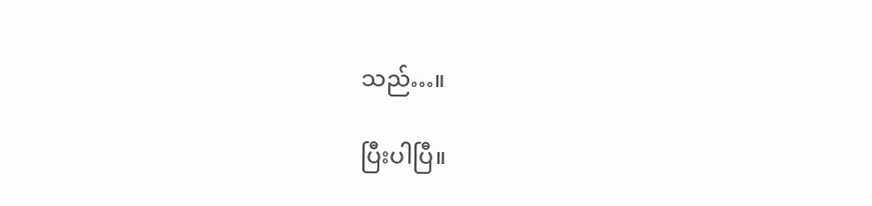သည်…။

ပြီးပါပြီ။